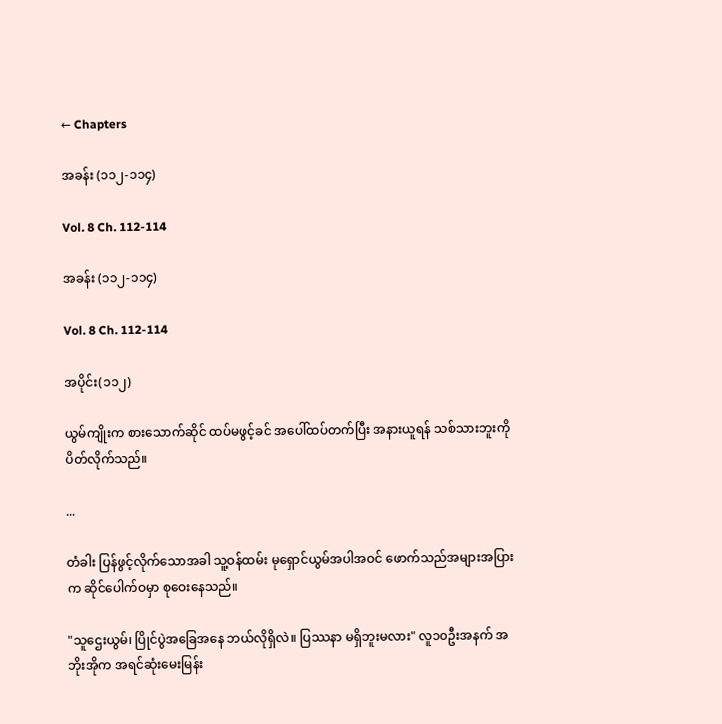← Chapters

အခန်း (၁၁၂-၁၁၄)

Vol. 8 Ch. 112-114

အခန်း (၁၁၂-၁၁၄)

Vol. 8 Ch. 112-114

အပိုင်း(၁၁၂)

ယွမ်ကျိုးက စားသောက်ဆိုင် ထပ်မဖွင့်ခင် အပေါ်ထပ်တက်ပြီး အနားယူရန် သစ်သားဘူးကို ပိတ်လိုက်သည်။

...

တံခါး ပြန်ဖွင့်လိုက်သောအခါ သူ့ဝန်ထမ်း မုရှောင်ယွမ်အပါအဝင် ဖောက်သည်အများအပြားက ဆိုင်ပေါက်ဝမှာ စုဝေးနေသည်။

"သူဌေးယွမ်၊ ပြိုင်ပွဲအခြေအနေ ဘယ်လိုရှိလဲ။ ပြဿနာ မရှိဘူးမလား" လူ၁၀ဦးအနက် အဘိုးအိုက အရင်ဆုံးမေးမြန်း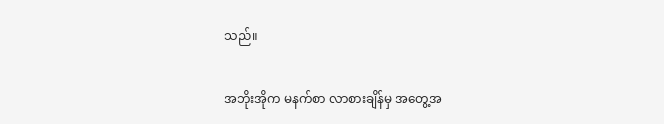သည်။

အဘိုးအိုက မနက်စာ လာစားချိန်မှ အတွေ့အ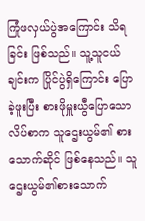ကြုံဖလှယ်ပွဲအကြောင်း သိရခြင်း ဖြစ်သည်။ သူ့သူငယ်ချင်းက ပြိုင်ပွဲရှိကြောင်း ပြောခဲ့ဖူးပြီး စားဖိုမှူးယွီပြောသော လိပ်စာက သူဌေးယွမ်၏ စားသောက်ဆိုင် ဖြစ်နေသည်။ သူဌေးယွမ်၏စားသောက်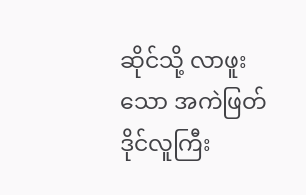ဆိုင်သို့ လာဖူးသော အကဲဖြတ်ဒိုင်လူကြီး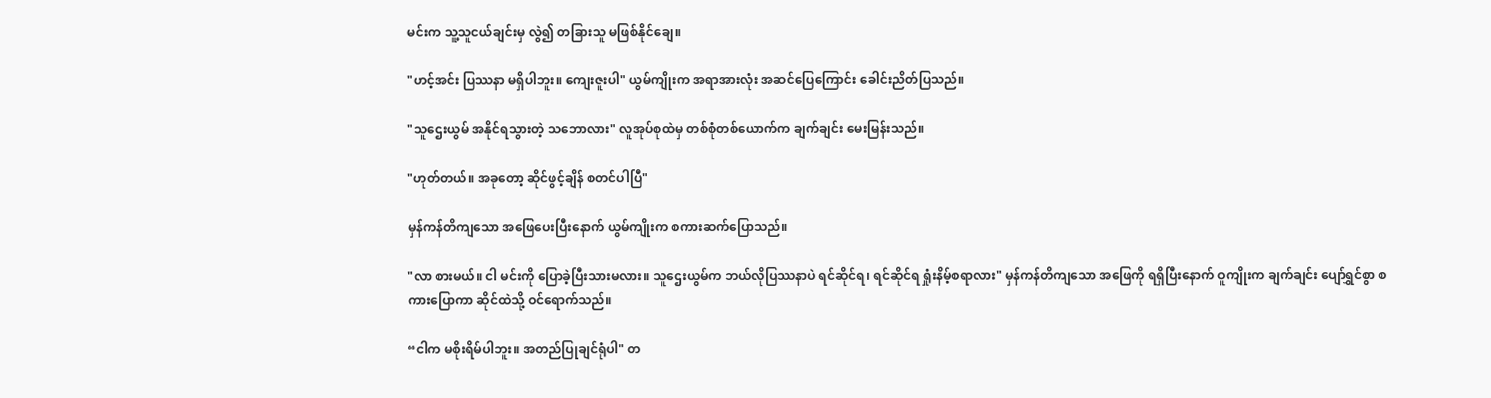မင်းက သူ့သူငယ်ချင်းမှ လွဲ၍ တခြားသူ မဖြစ်နိုင်ချေ။

"ဟင့်အင်း ပြဿနာ မရှိပါဘူး။ ကျေးဇူးပါ" ယွမ်ကျိုးက အရာအားလုံး အဆင်ပြေကြောင်း ခေါင်းညိတ်ပြသည်။

"သူဌေးယွမ် အနိုင်ရသွားတဲ့ သဘောလား" လူအုပ်စုထဲမှ တစ်စုံတစ်ယောက်က ချက်ချင်း မေးမြန်းသည်။

"ဟုတ်တယ်။ အခုတော့ ဆိုင်ဖွင့်ချိန် စတင်ပါပြီ"

မှန်ကန်တိကျသော အဖြေပေးပြီးနောက် ယွမ်ကျိုးက စကားဆက်ပြောသည်။

"လာ စားမယ်။ ငါ မင်းကို ပြောခဲ့ပြီးသားမလား။ သူဌေးယွမ်က ဘယ်လိုပြဿနာပဲ ရင်‌ဆိုင်ရ၊ ရင်ဆိုင်ရ ရှုံးနိမ့်စရာလား" မှန်ကန်တိကျသော အဖြေကို ရရှိပြီးနောက် ဝူကျိုးက ချက်ချင်း ပျော်ရွှင်စွာ စကားပြောကာ ဆိုင်ထဲသို့ ဝင်ရောက်သည်။

“ငါက မစိုးရိမ်ပါဘူး။ အတည်ပြုချင်ရုံပါ" တ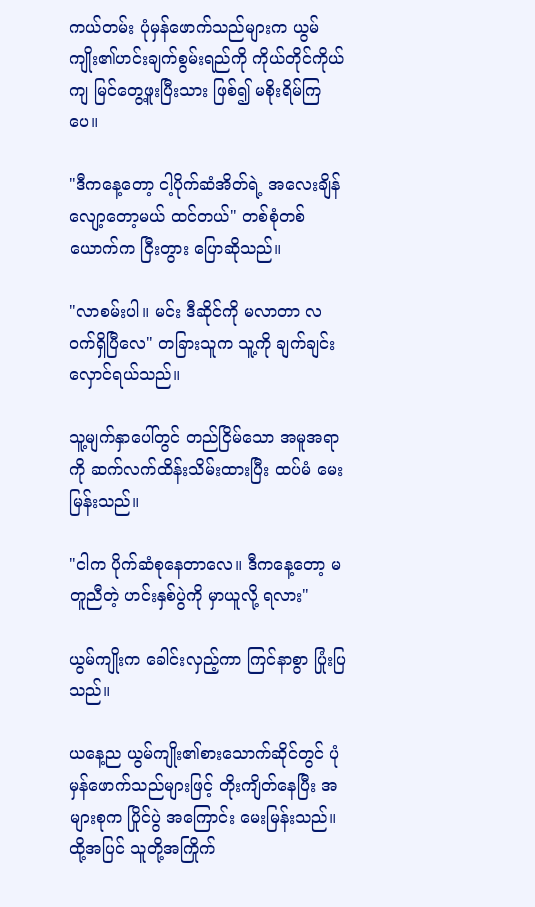ကယ်တမ်း ပုံမှန်ဖောက်သည်များက ယွမ်ကျိုး၏ဟင်းချက်စွမ်းရည်ကို ကိုယ်တိုင်ကိုယ်ကျ မြင်တွေ့ဖူးပြီးသား ဖြစ်၍ မစိုးရိမ်ကြပေ။

"ဒီကနေ့တော့ ငါ့ပိုက်ဆံအိတ်ရဲ့ အလေးချိန်လျော့တော့မယ် ထင်တယ်" တစ်စုံတစ်ယောက်က ငြီးတွား ပြောဆိုသည်။

"လာစမ်းပါ။ မင်း ဒီဆိုင်ကို မလာတာ လဝက်ရှိပြီလေ" တခြားသူက သူ့ကို ချက်ချင်း လှောင်ရယ်သည်။

သူ့မျက်နှာပေါ်တွင် တည်ငြိ‌မ်သော အမူအရာကို ဆက်လက်ထိန်းသိမ်းထားပြီး ထပ်မံ မေးမြန်းသည်။

"ငါက ပိုက်ဆံစုနေတာလေ။ ဒီကနေ့တော့ မတူညီတဲ့ ဟင်းနှစ်ပွဲကို မှာယူလို့ ရလား"

ယွမ်ကျိုးက ခေါင်းလှည့်ကာ ကြင်နာစွာ ပြုံးပြသည်။

ယနေ့ည ယွမ်ကျိုး၏စားသောက်ဆိုင်တွင် ပုံမှန်ဖောက်သည်များဖြင့် တိုးကျိတ်နေပြီး အများစုက ပြိုင်ပွဲ အကြောင်း မေးမြန်းသည်။ ထို့အပြင် သူတို့အကြိုက်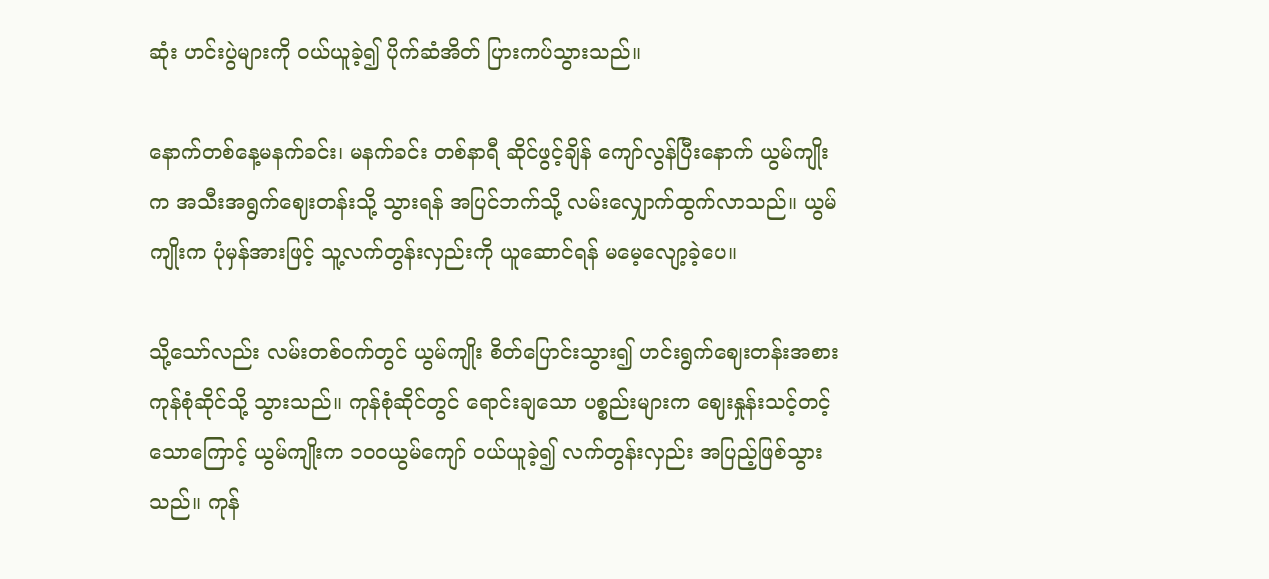ဆုံး ဟင်းပွဲများကို ဝယ်ယူခဲ့၍ ပိုက်ဆံအိတ် ပြားကပ်သွားသည်။

နောက်တစ်နေ့မနက်ခင်း၊ မနက်ခင်း တစ်နာရီ ဆိုင်ဖွင့်ချိန် ကျော်လွန်ပြီးနောက် ယွမ်ကျိုးက အသီးအရွက်ဈေးတန်းသို့ သွားရန် အပြင်ဘက်သို့ လမ်းလျှောက်ထွက်လာသည်။ ယွမ်ကျိုးက ပုံမှန်အားဖြင့် သူ့လက်တွန်းလှည်းကို ယူဆောင်ရန် မမေ့လျော့ခဲ့ပေ။

သို့သော်လည်း လမ်းတစ်ဝက်တွင် ယွမ်ကျိုး စိတ်ပြောင်းသွား၍ ဟင်းရွက်ဈေးတန်းအစား ကုန်စုံဆိုင်သို့ သွားသည်။ ကုန်စုံဆိုင်တွင် ရောင်းချသော ပစ္စည်းများက ဈေးနှုန်းသင့်တင့်သောကြောင့် ယွမ်ကျိုးက ၁၀၀ယွမ်ကျော် ဝယ်ယူခဲ့၍ လက်တွန်းလှည်း အပြည့်ဖြစ်သွားသည်။ ကုန်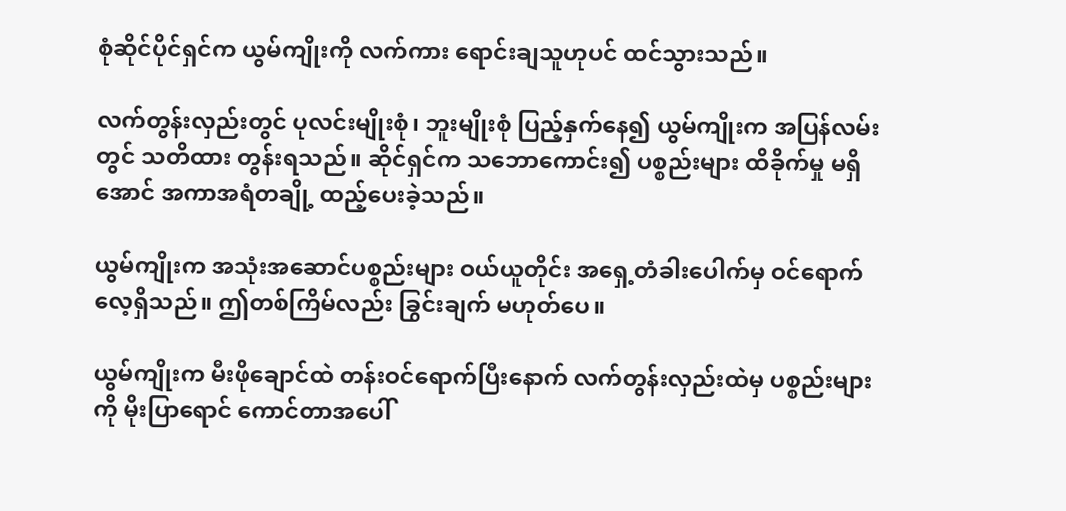စုံဆိုင်ပိုင်ရှင်က ယွမ်ကျိုးကို လက်ကား ရောင်းချသူဟုပင် ထင်သွားသည်။

လက်တွန်းလှည်းတွင် ပုလင်းမျိုးစုံ၊ ဘူးမျိုးစုံ ပြည့်နှက်နေ၍ ယွမ်ကျိုးက အပြန်လမ်းတွင် သတိထား တွန်းရသည်။ ဆိုင်ရှင်က သဘောကောင်း၍ ပစ္စည်းများ ထိခိုက်မှု မရှိအောင် အကာအရံတချို့ ထည့်ပေးခဲ့သည်။

ယွမ်ကျိုးက အသုံးအဆောင်ပစ္စည်းများ ဝယ်ယူတိုင်း အရှေ့တံခါးပေါက်မှ ဝင်ရောက်လေ့ရှိသည်။ ဤတစ်ကြိမ်လည်း ခြွင်းချက် မဟုတ်ပေ။

ယွမ်ကျိုးက မီးဖိုချောင်ထဲ တန်းဝင်ရောက်ပြီးနောက် လက်တွန်းလှည်း‌ထဲမှ ပစ္စည်းများကို မိုးပြာရောင် ကောင်တာအပေါ်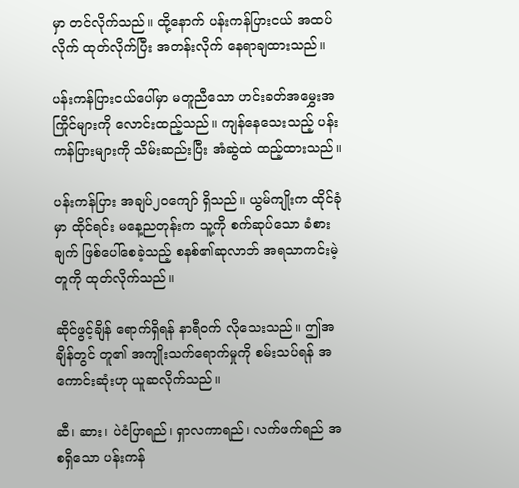မှာ တင်လိုက်သည်။ ထို့နောက် ပန်းကန်ပြားငယ် အထပ်လိုက် ထုတ်လိုက်ပြီး အတန်းလိုက် နေရာချထားသည်။

ပန်းကန်ပြားငယ်ပေါ်မှာ မတူညီသော ဟင်းခတ်အမွှေးအကြိုင်များကို လောင်းထည့်သည်။ ကျန်နေသေးသည့် ပန်းကန်ပြားများကို သိမ်းဆည်းပြီး အံဆွဲထဲ ထည့်ထားသည်။

ပန်းကန်ပြား အချပ်၂၀ကျော် ရှိသည်။ ယွမ်ကျိုးက ထိုင်ခုံမှာ ထိုင်ရင်း မနေ့ညတုန်းက သူ့ကို စက်ဆုပ်သော ခံစားချက် ဖြစ်ပေါ်စေခဲ့သည့် စနစ်၏ဆုလာဘ် အရသာကင်းမဲ့တူကို ထုတ်လိုက်သည်။

ဆိုင်ဖွင့်ချိန် ရောက်ရှိရန် နာရီဝက် လိုသေးသည်။ ဤအချိန်တွင် တူ၏ အကျိုးသက်ရောက်မှုကို စမ်းသပ်ရန် အကောင်းဆုံးဟု ယူဆလိုက်သည်။

ဆီ၊ ဆား၊ ပဲငံပြာရည်၊ ရှာလကာရည်၊ လက်ဖက်ရည် အစရှိသော ပန်းကန်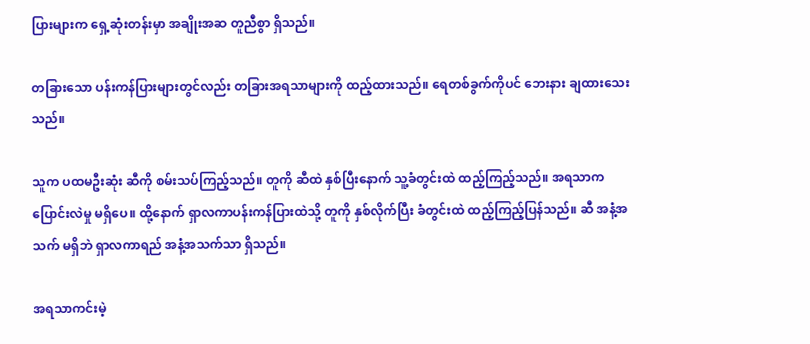ပြားများက ရှေ့ဆုံးတန်းမှာ အချိုးအဆ တူညီစွာ ရှိသည်။

တခြားသော ပန်းကန်ပြားများတွင်လည်း တခြားအရသာများကို ထည့်ထားသည်။ ရေတစ်ခွက်ကိုပင် ဘေးနား ချထားသေးသည်။

သူက ပထမဦးဆုံး ဆီကို စမ်းသပ်ကြည့်သည်။ တူကို ဆီထဲ နှစ်ပြီးနောက် သူ့ခံတွင်းထဲ ထည့်ကြည့်သည်။ အရသာက ပြောင်းလဲမှု မရှိပေ။ ထို့နောက် ရှာလကာပန်းကန်ပြားထဲသို့ တူကို နှစ်လိုက်ပြီး ခံတွင်းထဲ ထည့်ကြည့်ပြန်သည်။ ဆီ အနံ့အသက် မရှိဘဲ ရှာလကာရည် အနံ့အသက်သာ ရှိသည်။

အရသာကင်းမဲ့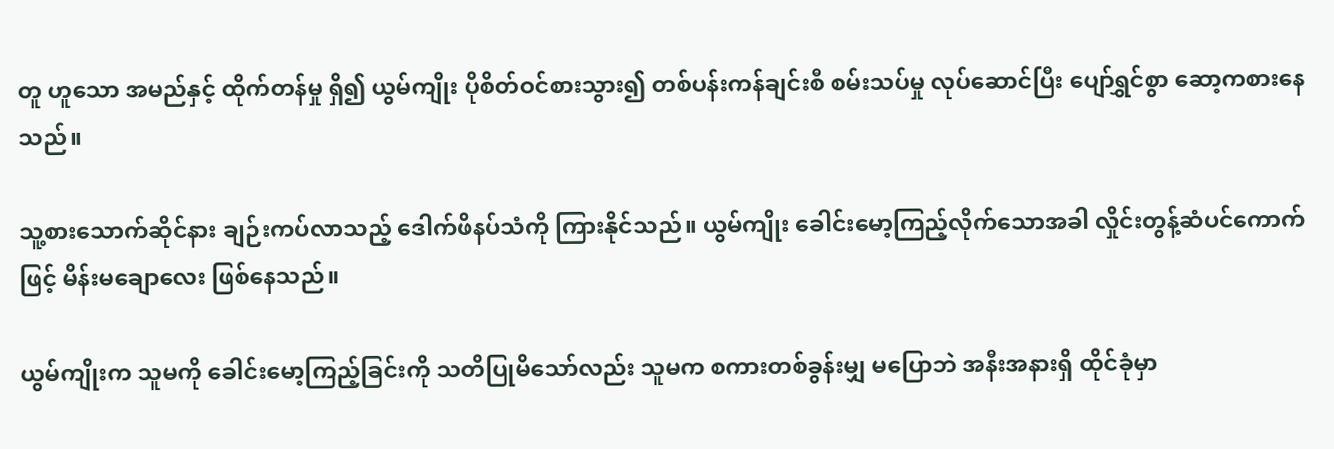တူ ဟူသော အမည်နှင့် ထိုက်တန်မှု ရှိ၍ ယွမ်ကျိုး ပိုစိတ်ဝင်စားသွား၍ တစ်ပန်းကန်ချင်းစီ စမ်းသပ်မှု လုပ်ဆောင်ပြီး ပျော်ရွှင်စွာ ဆော့ကစားနေသည်။

သူ့စားသောက်ဆိုင်နား ချဉ်းကပ်လာသည့် ဒေါက်ဖိနပ်သံကို ကြားနိုင်သည်။ ယွမ်ကျိုး ခေါင်းမော့ကြည့်လိုက်သောအခါ လှိုင်းတွန့်ဆံပင်ကောက်ဖြင့် မိန်းမချောလေး ဖြစ်နေ‌သည်။

ယွမ်ကျိုးက သူမကို ခေါင်းမော့ကြည့်ခြင်းကို သတိပြုမိသော်လည်း သူမက စကားတစ်ခွန်းမျှ မပြောဘဲ အနီးအနားရှိ ထိုင်ခုံမှာ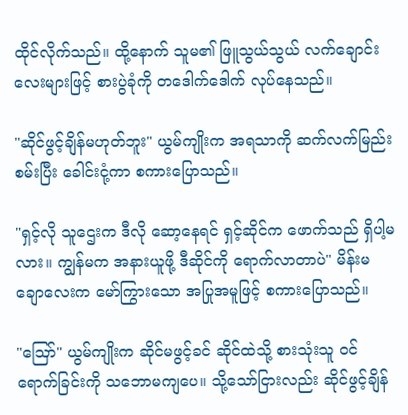ထိုင်လိုက်သည်။ ထို့နောက် သူမ၏ ဖြူသွယ်သွယ် လက်ချောင်းလေးများဖြင့် စားပွဲခုံကို တ‌ဒေါက်ဒေါက် လုပ်နေသည်။

"ဆိုင်ဖွင့်ချိန်မဟုတ်ဘူး" ယွမ်ကျိုးက အရသာကို ဆက်လက်မြည်းစမ်းပြီး ခေါင်းငုံ့ကာ စကားပြောသည်။

"ရှင့်လို သူဌေးက ဒီလို ဆော့နေရင် ရှင့်ဆိုင်က ဖောက်သည် ရှိပါ့မလား။ ကျွန်မက အနားယူဖို့ ဒီဆိုင်ကို ရောက်လာတာပဲ" မိန်းမချောလေးက မော်ကြွားသော အပြုအမူဖြင့် စကားပြောသည်။

"ဪ" ယွမ်ကျိုးက ဆိုင်မဖွင့်ခင် ဆိုင်ထဲသို့ စားသုံးသူ ဝင်ရောက်ခြင်းကို သဘောမကျပေ။ သို့သော်ငြားလည်း ဆိုင်ဖွင့်ချိန်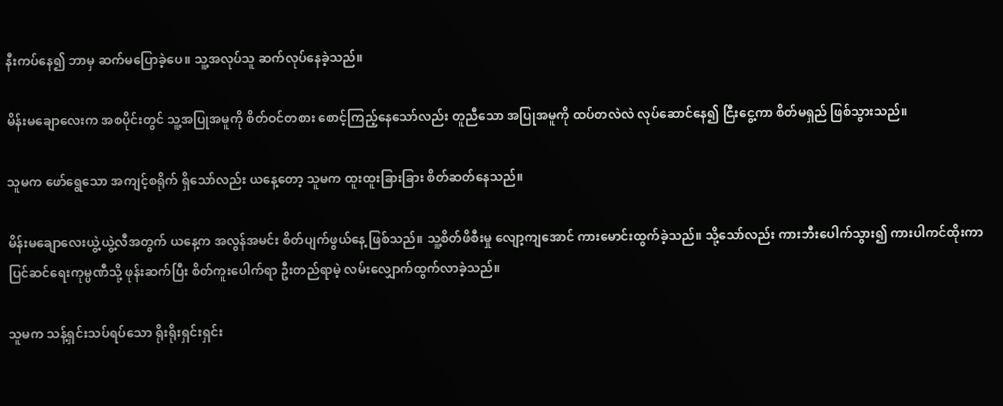နီးကပ်နေ၍ ဘာမှ ဆက်မပြောခဲ့ပေ။ သူ့အလုပ်သူ ဆက်လုပ်နေခဲ့သည်။

မိန်းမချောလေးက အစပိုင်းတွင် သူ့အပြုအမူကို စိတ်ဝင်တစား စောင့်ကြည့်နေသော်လည်း တူညီသော အပြုအမူကို ထပ်တလဲလဲ လုပ်ဆောင်နေ၍ ငြီးငွေ့ကာ စိတ်မရှည် ဖြစ်သွားသည်။

သူမက ဖော်ရွေသော အကျင့်စရိုက် ရှိသော်လည်း ယနေ့တော့ သူမက ထူးထူးခြားခြား စိတ်ဆတ်နေသည်။

မိန်းမချောလေးယွဲ့ယွဲ့လီအတွက် ယနေ့က အလွန်အမင်း စိတ်ပျက်ဖွယ်နေ့ ဖြစ်သည်။ သူ့စိတ်ဖိစီးမှု လျော့ကျအောင် ကားမောင်းထွက်ခဲ့သည်။ သို့သော်လည်း ကားဘီးပေါက်သွား၍ ကားပါကင်ထိုးကာ ပြင်ဆင်ရေးကုမ္ပဏီသို့ ဖုန်းဆက်ပြီး စိတ်ကူးပေါက်ရာ ဦးတည်ရာမဲ့ လမ်းလျှောက်ထွက်လာခဲ့သည်။

သူမက သန့်ရှင်းသပ်ရပ်သော ရိုးရိုးရှင်းရှင်း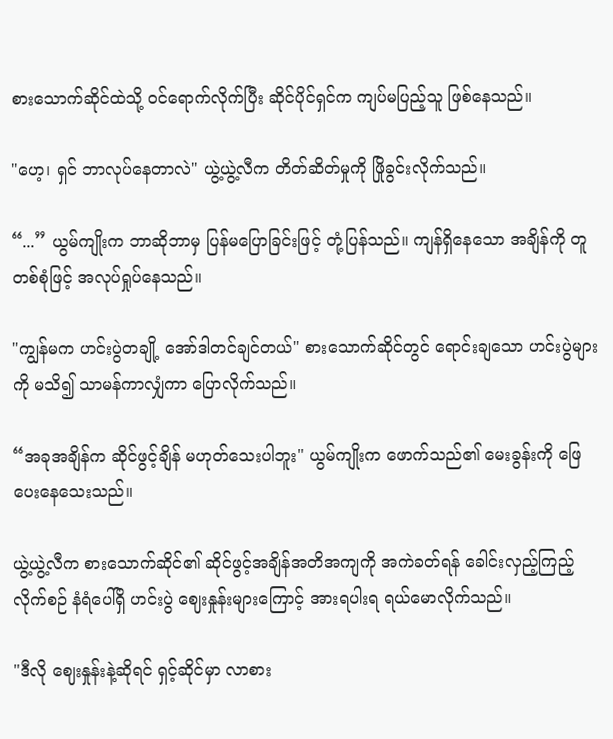စားသောက်ဆိုင်ထဲသို့ ဝင်ရောက်လိုက်ပြီး ဆိုင်ပိုင်ရှင်က ကျပ်မပြည့်သူ ဖြစ်နေသည်။

"ဟေ့၊ ရှင် ဘာလုပ်နေတာလဲ" ယွဲ့ယွဲ့လီက တိတ်ဆိတ်မှုကို ဖြိုခွင်းလိုက်သည်။

“...” ယွမ်ကျိုးက ဘာဆိုဘာမှ ပြန်မပြောခြင်းဖြင့် တုံ့ပြန်သည်။ ကျန်ရှိနေသော အချိန်ကို တူ တစ်စုံဖြင့် အလုပ်ရှုပ်နေသည်။

"ကျွန်မက ဟင်းပွဲတချို့ အော်ဒါတင်ချင်တယ်" စားသောက်ဆိုင်တွင် ရောင်းချသော ဟင်းပွဲများကို မသိ၍ သာမန်ကာလျှံကာ ပြောလိုက်သည်။

“အခုအချိန်က ဆိုင်ဖွင့်ချိန် မဟုတ်သေးပါဘူး" ယွမ်ကျိုးက ဖောက်သည်၏ မေးခွန်းကို ဖြေပေးနေသေးသည်။

ယွဲ့ယွဲ့လီက စားသောက်ဆိုင်၏ ဆိုင်ဖွင့်အချိန်အတိအကျကို အကဲခတ်ရန် ခေါင်းလှည့်ကြည့်လိုက်စဉ် နံရံပေါ်ရှိ ဟင်းပွဲ ဈေးနှုန်းများကြောင့် အားရပါးရ ရယ်မောလိုက်သည်။

"ဒီလို ဈေးနှုန်းနဲ့ဆိုရင် ရှင့်ဆိုင်မှာ လာစား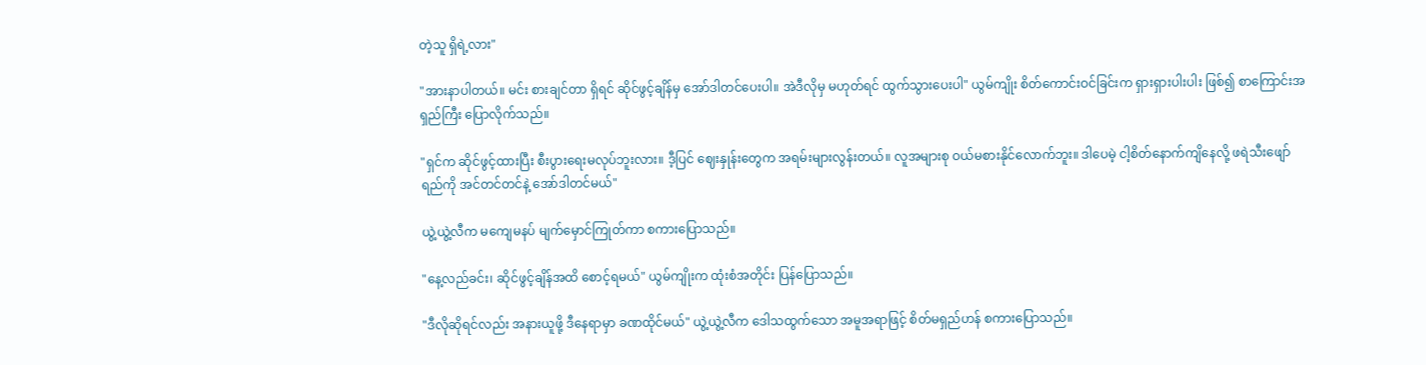တဲ့သူ ရှိရဲ့လား"

"အားနာပါတယ်။ မင်း စားချင်တာ ရှိရင် ဆိုင်ဖွင့်ချိန်မှ အော်ဒါတင်ပေးပါ။ အဲဒီလိုမှ မဟုတ်ရင် ထွက်သွားပေးပါ" ယွမ်ကျိုး စိတ်ကောင်းဝင်ခြင်းက ရှားရှားပါးပါး ဖြစ်၍ စာကြောင်းအရှည်ကြီး ပြောလိုက်သည်။

"ရှင်က ဆိုင်ဖွင့်ထားပြီး စီးပွားရေးမလုပ်ဘူးလား။ ဒီ့ပြင် ဈေးနှုန်းတွေက အရမ်းများလွန်းတယ်။ လူအများစု ဝယ်မစားနိုင်လောက်ဘူး။ ဒါပေမဲ့ ငါ့စိတ်နောက်ကျိနေလို့ ဖရဲသီးဖျော်ရည်ကို အင်တင်တင်နဲ့ အော်ဒါတင်မယ်"

ယွဲ့ယွဲ့လီက မကျေမနပ် မျက်မှောင်ကြုတ်ကာ စကားပြောသည်။

"နေ့လည်ခင်း၊ ဆိုင်ဖွင့်ချိန်အထိ စောင့်ရမယ်" ယွမ်ကျိုးက ထုံးစံအတိုင်း ပြန်ပြောသည်။

"ဒီလိုဆိုရင်လည်း အနားယူဖို့ ဒီနေရာမှာ ခဏ‌ထိုင်မယ်" ယွဲ့ယွဲ့လီက ဒေါသထွက်သော အမူအရာဖြင့် စိတ်မရှည်ဟန် စကားပြောသည်။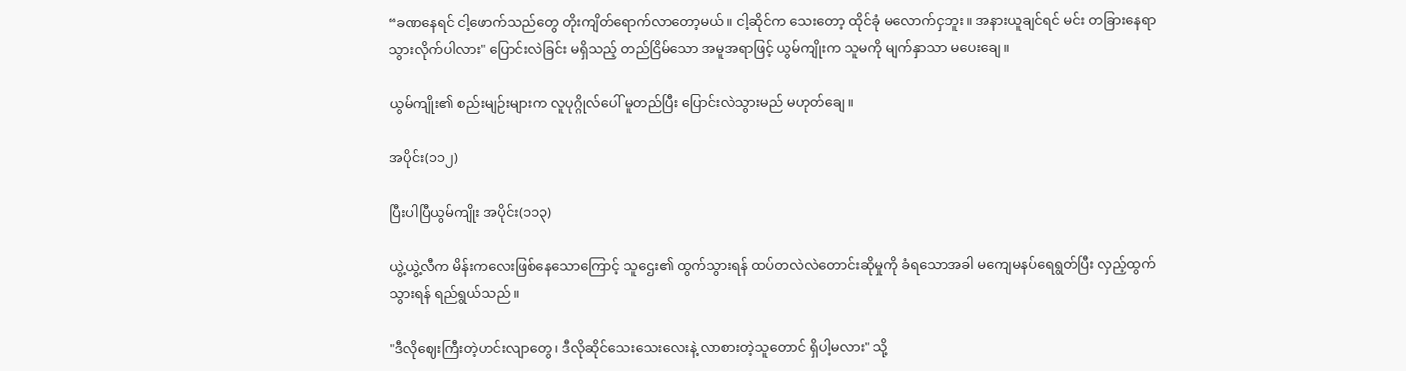“ခဏနေရင် ငါ့ဖောက်သည်တွေ တိုးကျိတ်ရောက်လာတော့မယ်။ ငါ့ဆိုင်က သေးတော့ ထိုင်ခုံ မလောက်ငှဘူး။ အနားယူချင်ရင် မင်း တခြားနေရာ သွားလိုက်ပါလား" ပြောင်းလဲခြင်း မရှိသည့် တည်ငြိမ်သော အမူအရာဖြင့် ယွမ်ကျိုးက သူမကို မျက်နှာသာ မပေးချေ။

ယွမ်ကျိုး၏ စည်းမျဉ်းများက လူပုဂ္ဂိုလ်ပေါ် မူတည်ပြီး ပြောင်းလဲသွားမည် မဟုတ်ချေ။

အပိုင်း(၁၁၂)

ပြီးပါပြီယွမ်ကျိုး အပိုင်း(၁‌၁၃)

ယွဲ့ယွဲ့လီက မိန်းကလေးဖြစ်နေသောကြောင့် သူဌေး၏ ထွက်သွားရန် ထပ်တလဲလဲတောင်းဆိုမှုကို ခံရသောအခါ မကျေမနပ်ရေရွတ်ပြီး လှည့်ထွက်သွားရန် ရည်ရွယ်သည်။

"ဒီလိုဈေးကြီးတဲ့ဟင်းလျာတွေ၊ ဒီလိုဆိုင်သေးသေးလေးနဲ့ လာစားတဲ့သူတောင် ရှိပါ့မလား" သို့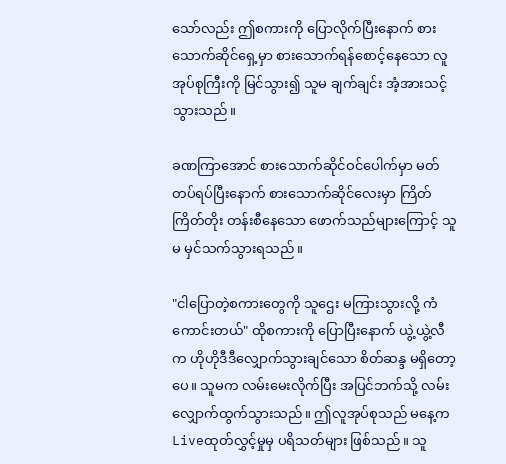သော်လည်း ဤစကားကို ပြောလိုက်ပြီးနောက် စားသောက်ဆိုင်ရှေ့မှာ စားသောက်ရန်စောင့်နေသော လူအုပ်စုကြီးကို မြင်သွား၍ သူမ ချက်ချင်း အံ့အားသင့်သွားသည်။

ခဏကြာအောင် စားသောက်ဆိုင်ဝင်ပေါက်မှာ မတ်တပ်ရပ်ပြီးနောက် စားသောက်ဆိုင်လေးမှာ ကြိတ်ကြိတ်တိုး တန်းစီနေသော ဖောက်သည်များကြောင့် သူမ မှင်သက်သွားရသည်။

"ငါပြောတဲ့စကားတွေကို သူဌေး မကြားသွားလို့ ကံကောင်းတယ်" ထိုစကားကို ပြောပြီးနောက် ယွဲ့ယွဲ့လီက ဟိုဟိုဒီဒီလျှောက်သွားချင်သော စိတ်ဆန္ဒ မရှိတော့ပေ။ သူမက လမ်းမေးလိုက်ပြီး အပြင်ဘက်သို့ လမ်းလျှောက်ထွက်သွားသည်။ ဤလူအုပ်စုသည် မနေ့က Liveထုတ်လွှင့်မှုမှ ပရိသတ်များ ဖြစ်သည်။ သူ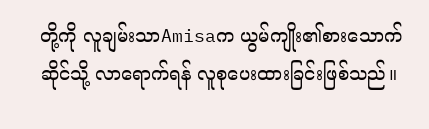တို့ကို လူချမ်းသာAmisaက ယွမ်ကျိုး၏စားသောက်ဆိုင်သို့ လာရောက်ရန် လူစုပေးထားခြင်းဖြစ်သည်။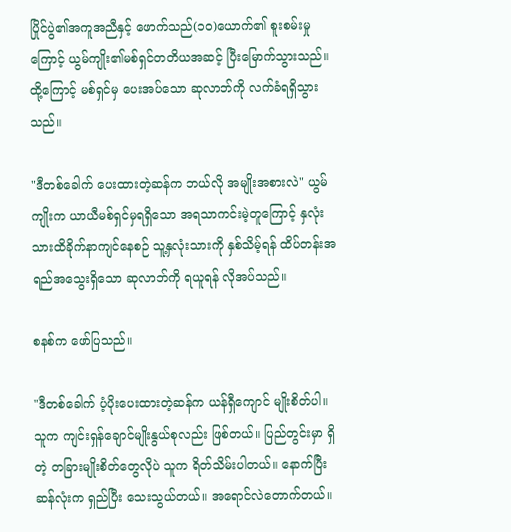ပြိုင်ပွဲ၏အကူအညီနှင့် ဖောက်သည်(၁၀)ယောက်၏ စူးစမ်းမှုကြောင့် ယွမ်ကျိုး၏မစ်ရှင်တတိယအဆင့် ပြီးမြောက်သွားသည်။ ထို့ကြောင့် မစ်ရှင်မှ ပေးအပ်သော ဆုလာဘ်ကို လက်ခံရရှိသွားသည်။

"ဒီတစ်ခေါက် ပေးထားတဲ့ဆန်က ဘယ်လို အမျိုးအစားလဲ" ယွမ်ကျိုးက ယာယီမစ်ရှင်မှရရှိသော အရသာကင်းမဲ့တူကြောင့် နှလုံးသားထိခိုက်နာကျင်နေစဉ် သူ့နှလုံးသားကို နှစ်သိမ့်ရန် ထိပ်တန်းအရည်အသွေးရှိသော ဆုလာဘ်ကို ရယူရန် လိုအပ်သည်။

စနစ်က ဖော်ပြသည်။

"ဒီတစ်ခေါက် ပံ့ပိုးပေးထားတဲ့ဆန်က ယန်ရှီကျောင် မျိုးစိတ်ပါ။ သူက ကျင်းရှန်ချောင်မျိုးနွယ်စုလည်း ဖြစ်တယ်။ ပြည်တွင်းမှာ ရှိတဲ့ တခြားမျိုးစိတ်တွေလိုပဲ သူက ရိတ်သိမ်းပါတယ်။ နောက်ပြီး ဆန်လုံးက ရှည်ပြီး သေးသွယ်တယ်။ အရောင်လဲတောက်တယ်။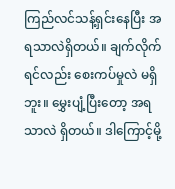ကြည်လင်သန့်ရှင်းနေပြီး အရသာလဲရှိတယ်။ ချက်လိုက်ရင်လည်း စေးကပ်မှုလဲ မရှိဘူး။ မွှေးပျံ့ပြီးတော့ အရသာလဲ ရှိတယ်။ ဒါကြောင့်မို့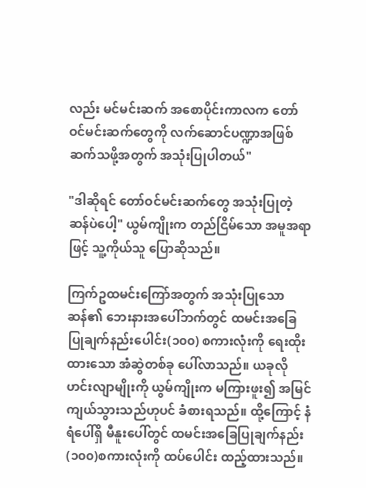လည်း မင်မင်းဆက် အစောပိုင်းကာလက တော်ဝင်မင်းဆက်‌တွေကို လက်ဆောင်ပဏ္ဍာအဖြစ် ဆက်သဖို့အတွက် အသုံးပြုပါတယ်"

"ဒါဆိုရင် တော်ဝင်မင်းဆက်တွေ အသုံးပြုတဲ့ ဆန်ပဲပေါ့" ယွမ်ကျိုးက တည်ငြိမ်သော အမူအရာဖြင့် သူ့ကိုယ်သူ ပြောဆိုသည်။

ကြက်ဥထမင်းကြော်အတွက် အသုံးပြုသောဆန်၏ ဘေးနားအပေါ်ဘက်တွင် ထမင်းအခြေပြုချက်နည်းပေါင်း(၁၀၀) စကားလုံးကို ရေးထိုးထားသော အံဆွဲတစ်ခု ပေါ်လာသည်။ ယခုလို ဟင်းလျာမျိုးကို ယွမ်ကျိုးက မကြားဖူး၍ အမြင်ကျယ်သွားသည်ဟုပင် ခံစားရသည်။ ထို့ကြောင့် နံရံပေါ်ရှိ မီနူးပေါ်တွင် ထမင်းအခြေပြုချက်နည်း(၁၀၀)စကားလုံးကို ထပ်ပေါင်း ထည့်ထားသည်။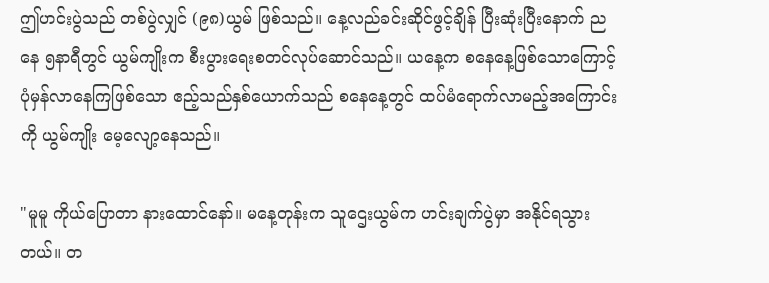ဤဟင်းပွဲသည် တစ်ပွဲလျှင် (၉၈)ယွမ် ဖြစ်သည်။ နေ့လည်ခင်းဆိုင်ဖွင့်ချိန် ပြီးဆုံးပြီးနောက် ညနေ ၅နာရီတွင် ယွမ်ကျိုးက စီးပွားရေးစတင်လုပ်ဆောင်သည်။ ယနေ့က စနေနေ့ဖြစ်သောကြောင့် ပုံမှန်လာနေကြဖြစ်သော ဧည့်သည်နှစ်ယောက်သည် စနေနေ့တွင် ထပ်မံရောက်လာမည့်အကြောင်းကို ယွမ်ကျိုး မေ့လျော့နေသည်။

"မူမူ ကိုယ်ပြောတာ နားထောင်နော်။ မနေ့တုန်းက သူဌေးယွမ်က ဟင်းချက်ပွဲမှာ အနိုင်ရသွားတယ်။ တ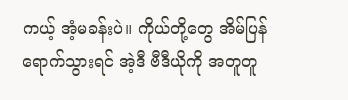ကယ့် အံ့မခန်းပဲ။ ကိုယ်တို့တွေ အိမ်ပြန်ရောက်သွားရင် အဲ့ဒီ ဗီဒီယိုကို အတူတူ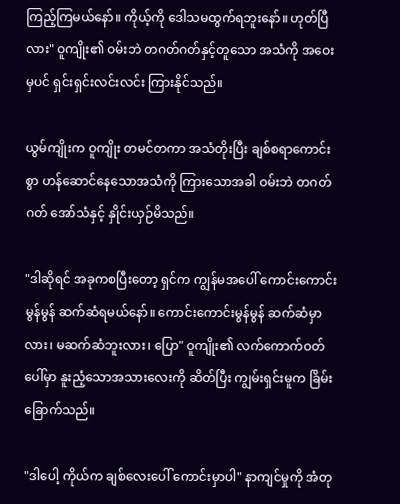ကြည့်ကြမယ်နော်။ ကိုယ့်ကို ဒေါသမထွက်ရဘူးနော်။ ဟုတ်ပြီလား" ဝူကျိုး၏ ဝမ်းဘဲ တဂတ်ဂတ်နှင့်တူသော အသံကို အဝေးမှပင် ရှင်းရှင်းလင်းလင်း ကြားနိုင်သည်။

ယွမ်ကျိုးက ဝူကျိုး တမင်တကာ အသံတိုးပြီး ချစ်စရာကောင်းစွာ ဟန်ဆောင်နေသောအသံကို ကြားသောအခါ ဝမ်းဘဲ တဂတ်ဂတ် အော်သံနှင့် နှိုင်းယှဉ်မိသည်။

"ဒါဆိုရင် အခုကစပြီးတော့ ရှင်က ကျွန်မအပေါ် ကောင်းကောင်းမွန်မွန် ဆက်ဆံရမယ်နော်။ ကောင်းကောင်းမွန်မွန် ဆက်ဆံမှာလား၊ မဆက်ဆံဘူးလား၊ ပြော" ဝူကျိုး၏ လက်ကောက်ဝတ်ပေါ်မှာ နူးညံ့သောအသားလေးကို ဆိတ်ပြီး ကျွမ်းရှင်းမူက ခြိမ်းခြောက်သည်။

"ဒါပေါ့ ကိုယ်က ချစ်လေးပေါ် ကောင်းမှာပါ" နာကျင်မှုကို အံတု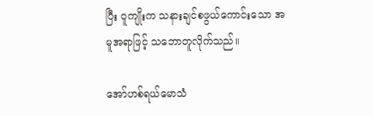ပြီး ဝူကျိုးက သနားချင်စဖွယ်ကောင်းသော အမူအရာဖြင့် သဘောတူလိုက်သည်။

အော်ဟစ်ရယ်မောသံ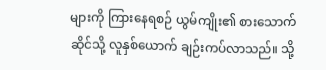များကို ကြားနေရစဉ် ယွမ်ကျိုး၏ စားသောက်ဆိုင်သို့ လူနှစ်ယောက် ချဉ်းကပ်လာသည်။ သို့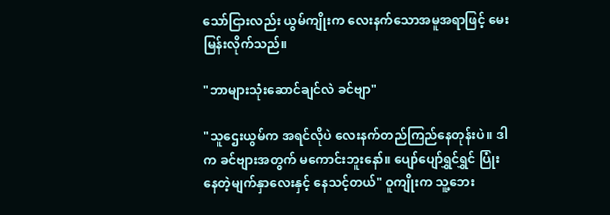သော်ငြားလည်း ယွမ်ကျိုးက လေးနက်သောအမူအရာဖြင့် မေးမြန်းလိုက်သည်။

"ဘာများသုံးဆောင်ချင်လဲ ခင်ဗျာ"

"သူဌေးယွမ်က အရင်လိုပဲ လေးနက်တည်ကြည်နေတုန်းပဲ။ ဒါက ခင်ဗျားအတွက် မကောင်းဘူးနော်။ ပျော်ပျော်ရွှင်ရွှင် ပြုံးနေတဲ့မျက်နှာလေးနှင့် နေသင့်တယ်" ဝူကျိုးက သူ့ဘေး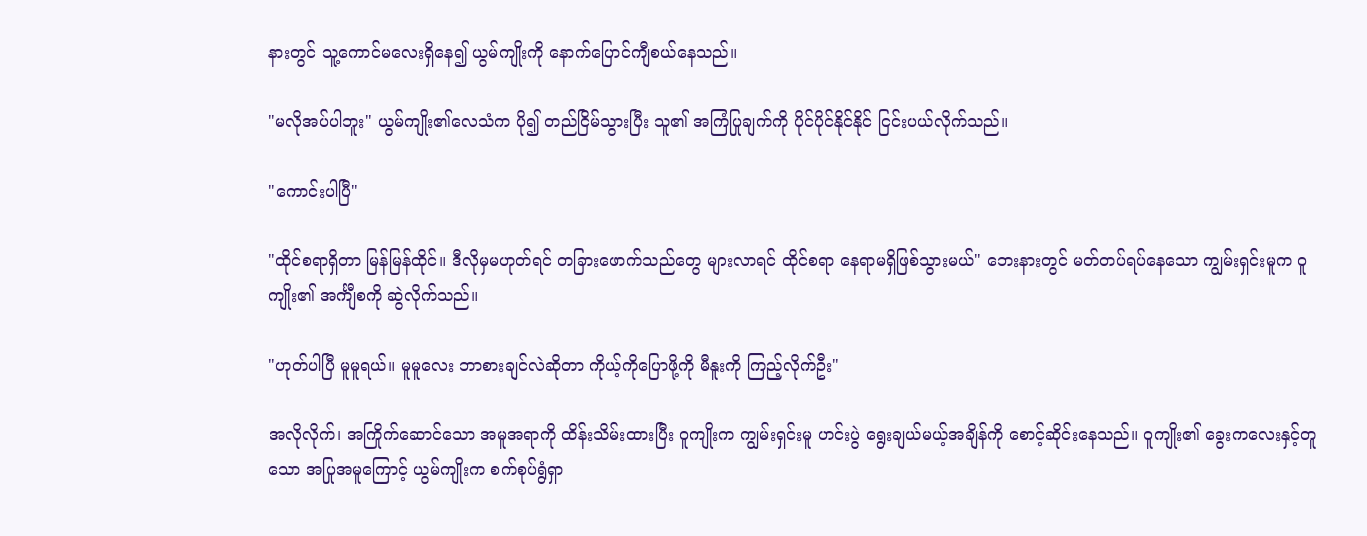နားတွင် သူ့ကောင်မလေးရှိနေ၍ ယွမ်ကျိုးကို နောက်ပြောင်ကျီစယ်နေသည်။

"မလိုအပ်ပါဘူး" ယွမ်ကျိုး၏လေသံက ပို၍ တည်ငြိမ်သွားပြီး သူ၏ အကြံပြုချက်ကို ပိုင်ပိုင်နိုင်နိုင် ငြင်းပယ်လိုက်သည်။

"ကောင်းပါပြီ"

"ထိုင်စရာရှိတာ မြန်မြန်ထိုင်။ ဒီလိုမှမဟုတ်ရင် တခြားဖောက်သည်တွေ များလာရင် ထိုင်စရာ နေရာမရှိဖြစ်သွားမယ်" ဘေးနားတွင် မတ်တပ်ရပ်နေသော ကျွမ်းရှင်းမူက ဝူကျိုး၏ အင်္ကျီစကို ဆွဲလိုက်သည်။

"ဟုတ်ပါပြီ မူမူရယ်။ မူမူလေး ဘာစားချင်လဲဆိုတာ ကိုယ့်ကိုပြောဖို့ကို မီနူးကို ကြည့်လိုက်ဦး"

အလိုလိုက်၊ အကြိုက်ဆောင်သော အမူအရာကို ထိန်းသိမ်းထားပြီး ဝူကျိုးက ကျွမ်းရှင်းမူ ဟင်းပွဲ ရွေးချယ်မယ့်အချိန်ကို စောင့်ဆိုင်းနေသည်။ ဝူကျိုး၏ ခွေးကလေးနှင့်တူသော အပြုအမူကြောင့် ယွမ်ကျိုးက စက်စုပ်ရွံရှာ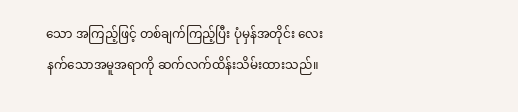သော အကြည့်ဖြင့် တစ်ချက်ကြည့်ပြီး ‌ပုံမှန်အတိုင်း လေးနက်သောအမူအရာကို ဆက်လက်ထိန်းသိမ်းထားသည်။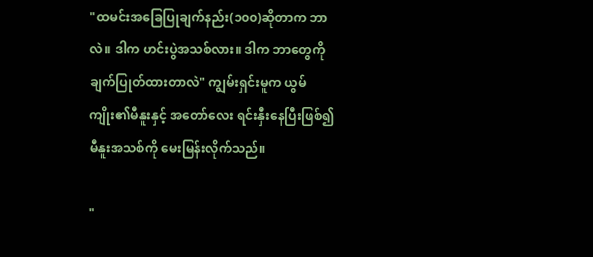"ထမင်းအခြေပြုချက်နည်း(၁၀၀)ဆိုတာက ဘာလဲ။ ဒါက ဟင်းပွဲအသစ်လား။ ဒါက ဘာတွေကို ချက်ပြုတ်ထားတာလဲ" ကျွမ်းရှင်းမူက ယွမ်ကျိုး၏မီနူးနှင့် အတော်လေး ရင်းနှီးနေပြီးဖြစ်၍ မီနူးအသစ်ကို မေးမြန်းလိုက်သည်။

"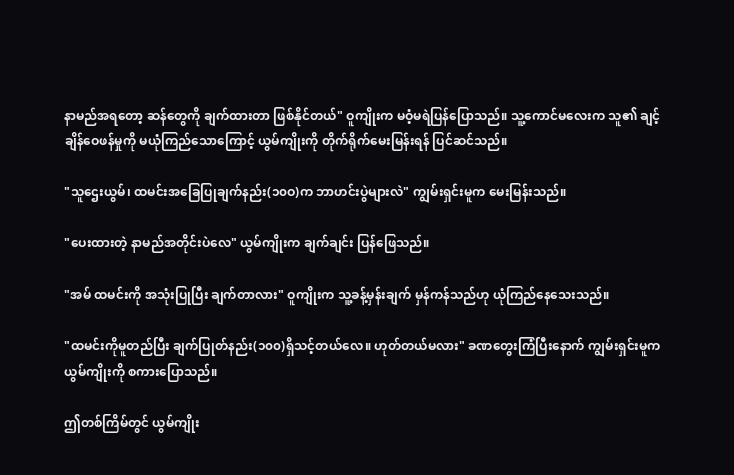နာမည်အရတော့ ဆန်တွေကို ချက်ထားတာ ဖြစ်နိုင်တယ်" ဝူကျိုးက မဝံ့မရဲပြန်‌ပြောသည်။ သူ့ကောင်မလေးက သူ၏ ချင့်ချိန်ဝေဖန်မှုကို မယုံကြည်သောကြောင့် ယွမ်ကျိုးကို တိုက်ရိုက်မေးမြန်းရန် ပြင်ဆင်သည်။

"သူဌေးယွမ်၊ ထမင်းအခြေပြုချက်နည်း(၁၀ဝ)က ဘာဟင်းပွဲများလဲ" ကျွမ်းရှင်းမူက မေးမြန်းသည်။

"ပေးထားတဲ့ နာမည်အတိုင်းပဲလေ" ယွမ်ကျိုးက ချက်ချင်း ပြန်ဖြေသည်။

"အမ် ထမင်းကို အသုံးပြုပြီး ချက်တာလား" ဝူကျိုးက သူ့ခန့်မှန်းချက် မှန်ကန်သည်ဟု ယုံကြည်နေသေးသည်။

"ထမင်းကိုမူတည်ပြီး ချက်ပြုတ်နည်း(၁၀၀)ရှိသင့်တယ်လေ။ ဟုတ်တယ်မလား" ခဏတွေးကြံပြီးနောက် ကျွမ်းရှင်းမူက ယွမ်ကျိုးကို စကားပြောသည်။

ဤတစ်ကြိမ်တွင် ယွမ်ကျိုး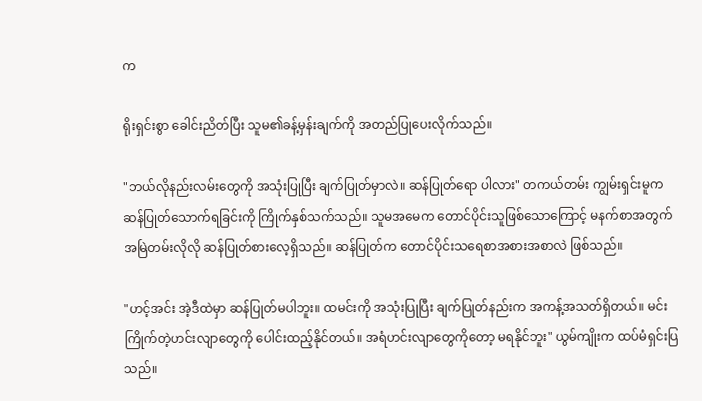က

ရိုးရှင်းစွာ ခေါင်းညိတ်ပြီး သူမ၏ခန့်မှန်းချက်ကို အတည်ပြုပေးလိုက်သည်။

"ဘယ်လိုနည်းလမ်းတွေကို အသုံးပြုပြီး ချက်ပြုတ်မှာလဲ။ ဆန်ပြုတ်ရော ပါလား" တကယ်တမ်း ကျွမ်းရှင်းမူက ဆန်ပြုတ်သောက်ရခြင်းကို ကြိုက်နှစ်သက်သည်။ သူမအမေက တောင်ပိုင်းသူဖြစ်သောကြောင့် မနက်စာအတွက် အမြဲတမ်းလိုလို ဆန်ပြုတ်စားလေ့ရှိသည်။ ဆန်ပြုတ်က တောင်ပိုင်းသရေစာအစားအစာလဲ ဖြစ်သည်။

"ဟင့်အင်း အဲ့ဒီထဲမှာ ဆန်ပြုတ်မပါဘူး။ ထမင်းကို အသုံးပြုပြီး ချက်ပြုတ်နည်းက အကန့်အသတ်ရှိတယ်။ မင်း ကြိုက်တဲ့ဟင်းလျာတွေကို ပေါင်းထည့်နိုင်တယ်။ အရံဟင်းလျာတွေကိုတော့ မရနိုင်ဘူး" ယွမ်ကျိုးက ထပ်မံရှင်းပြသည်။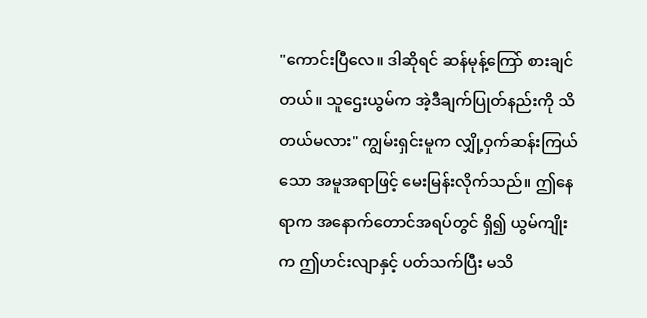"ကောင်းပြီလေ။ ဒါဆိုရင် ဆန်မုန့်ကြော် စားချင်တယ်။ သူဌေးယွမ်က အဲ့ဒီချက်ပြုတ်နည်းကို သိတယ်မလား" ကျွမ်းရှင်းမူက လျှို့ဝှက်ဆန်းကြယ်သော အမူအရာဖြင့် မေးမြန်းလိုက်သည်။ ဤနေရာက အနောက်တောင်အရပ်တွင် ရှိ၍ ယွမ်ကျိုးက ဤဟင်းလျာနှင့် ပတ်သက်ပြီး မသိ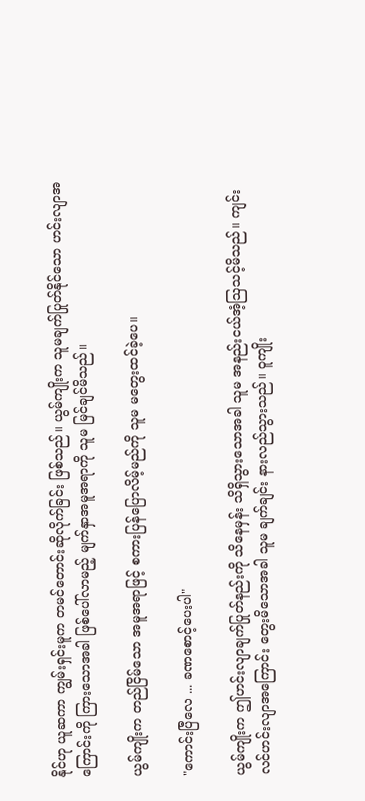နိုင်ဟု ယူဆကာ ကျွမ်းရှင်းမူက တမင်တောင်းဆိုလိုက်ခြင်း ဖြစ်သည်။ ယွမ်ကျိုးက သူမချက်ပြုတ်နိုင်သော ဟင်းလျာအကြောင်းကို ကြားသောအခါ ဖြစ်ပေါ်လာမည့် မျက်နှာအမူအရာကို သူမ မြင်ချင်မိသည်။

ယွမ်ကျိုးက တည်ငြိမ်သော အမူအရာဖြင့် စကားပြန်ပြောလိမ့်မည်ကို သူမ မတွေးထင်ခဲ့ပေ။

"ကောင်းပြီလေ ... ခဏစောင့်ပေးပါ"

ယွမ်ကျိုးက ဤဟင်းလျာချက်ပြုတ်နည်းကို သိနေမှန်း သိရှိသွားသောအခါ သူမ အနည်းငယ်အံ့ဩသင့်မိသည်။ ကျင်းလင်ဟင်းလျာအကြောင်း တွေးမိသောအခါ သူမ ချက်ချင်း နားလည်သွားသည်။ ဝူကျိုး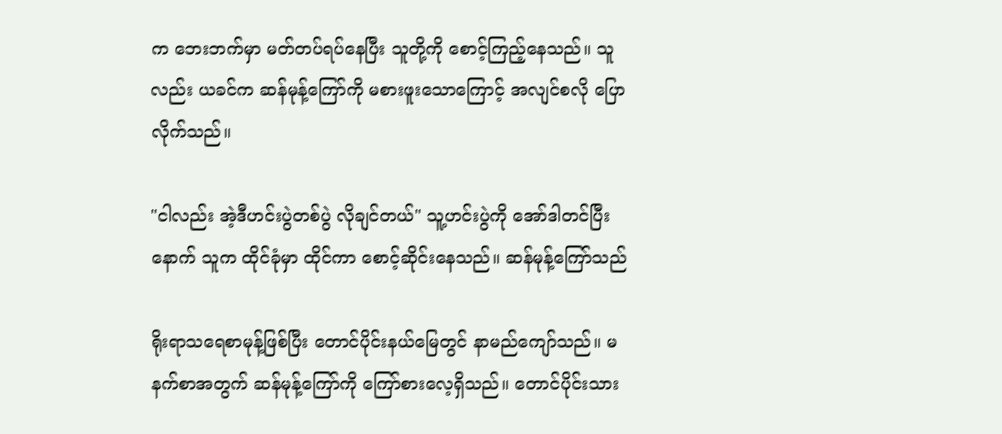က ဘေးဘက်မှာ မတ်တပ်ရပ်နေပြီး သူတို့ကို စောင့်ကြည့်နေသည်။ သူလည်း ယခင်က ဆန်မုန့်ကြော်ကို မစားဖူးသောကြောင့် အလျင်စလို ပြောလိုက်သည်။

"ငါလည်း အဲ့ဒီဟင်းပွဲတစ်ပွဲ လိုချင်တယ်" သူ့ဟင်းပွဲကို အော်ဒါတင်ပြီးနောက် သူက ထိုင်ခုံမှာ ထိုင်ကာ စောင့်ဆိုင်းနေသည်။ ဆန်မုန့်ကြော်သည်

ရိုးရာသရေစာမုန့်ဖြစ်ပြီး တောင်ပိုင်းနယ်မြေတွင် နာမည်ကျော်သည်။ မနက်စာအတွက် ဆန်မုန့်ကြော်ကို ကြော်စားလေ့ရှိသည်။ တောင်ပိုင်းသား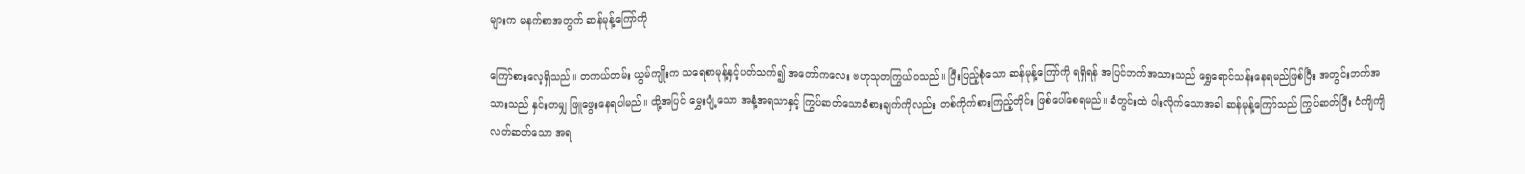များက မနက်စာအတွက် ဆန်မုန့်ကြော်ကို

ကြော်စားလေ့ရှိသည်။ တကယ်တမ်း ယွမ်ကျိုးက သရေစာမုန့်နှင့်ပတ်သက်၍ အတော်ကလေး ဗဟုသုတကြွယ်ဝသည်။ ပြီးပြည့်စုံသော ဆန်မုန့်ကြော်ကို ရရှိရန် အပြင်ဘက်အသားသည် ရွှေရောင်သန်းနေရမည်ဖြစ်ပြီး အတွင်းဘက်အသားသည် နှင်းတမျှ ဖြူဖွေးနေရပါမည်။ ထို့အပြင် မွှေးပျံ့သော အနံ့အရသာနှင့် ကြွပ်ဆတ်သောခံစားချက်ကိုလည်း တစ်ကိုက်စားကြည့်တိုင်း ဖြစ်ပေါ်စေရမည်။ ခံတွင်းထဲ ဝါးလိုက်သောအခါ ဆန်မုန့်ကြော်သည် ကြွပ်ဆတ်ပြီး ငံကျိကျိလတ်ဆတ်သော အရ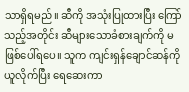သာရှိရမည်။ ဆီကို အသုံးပြုထားပြီး ကြော်သည့်အတိုင်း ဆီများသောခံစားချက်ကို မဖြစ်ပေါ်ရပေ။ သူက ကျင်းရှန်ချောင်ဆန်ကို ယူလိုက်ပြီး ရေဆေးကာ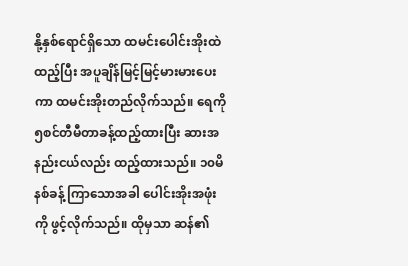နို့နှစ်ရောင်ရှိသော ထမင်းပေါင်းအိုးထဲထည့်ပြီး အပူချိန်မြင့်မြင့်မားမားပေးကာ ထမင်းအိုးတည်လိုက်သည်။ ရေကို ၅စင်တီမီတာခန့်ထည့်ထားပြီး ဆားအနည်းငယ်လည်း ထည့်ထားသည်။ ၁၀မိနစ်ခန့် ကြာသောအခါ ပေါင်းအိုးအဖုံးကို ဖွင့်လိုက်သည်။ ထိုမှသာ ဆန်၏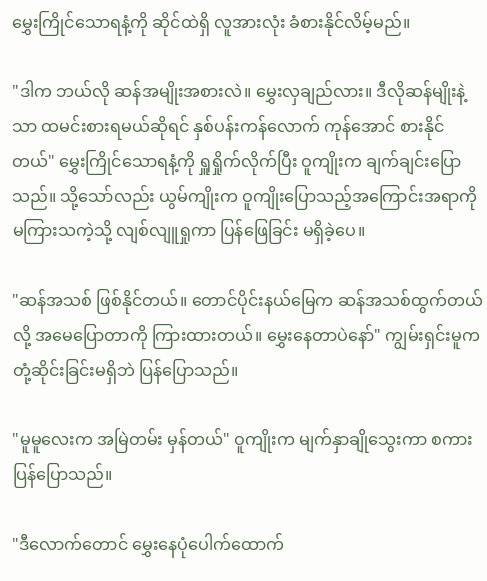မွှေးကြိုင်သောရနံ့ကို ဆိုင်ထဲရှိ လူအားလုံး ခံစားနိုင်လိမ့်မည်။

"ဒါက ဘယ်လို ဆန်အမျိုးအစားလဲ။ မွှေးလှချည်လား။ ဒီလိုဆန်မျိုးနဲ့သာ ထမင်းစားရမယ်ဆိုရင် နှစ်ပန်းကန်လောက် ကုန်အောင် စားနိုင်တယ်" မွှေးကြိုင်သောရနံ့ကို ရှူရှိုက်လိုက်ပြီး ဝူကျိုးက ချက်ချင်းပြောသည်။ သို့သော်လည်း ယွမ်ကျိုးက ဝူကျိုးပြောသည့်အကြောင်းအရာကို မကြားသကဲ့သို့ လျစ်လျူရှုကာ ပြန်ဖြေခြင်း မရှိခဲ့ပေ။

"ဆန်အသစ် ဖြစ်နိုင်တယ်။ တောင်ပိုင်းနယ်မြေက ဆန်အသစ်ထွက်တယ်လို့ အမေပြောတာကို ကြားထားတယ်။ မွှေးနေတာပဲနော်" ကျွမ်းရှင်းမူက တုံ့ဆိုင်းခြင်းမရှိဘဲ ပြန်ပြောသည်။

"မူမူလေးက အမြဲတမ်း မှန်တယ်" ဝူကျိုးက မျက်နှာချိုသွေးကာ စကားပြန်ပြောသည်။

"ဒီလောက်တောင် မွှေးနေပုံပေါက်ထောက်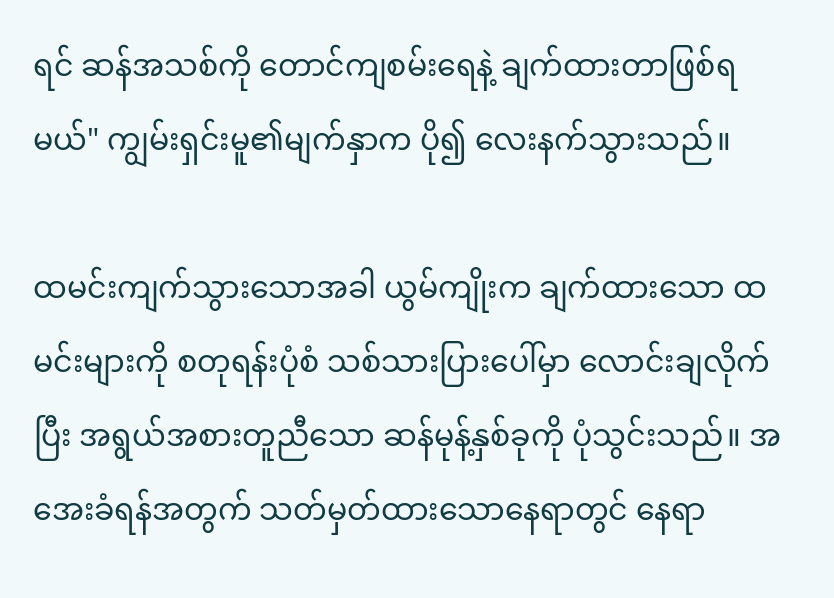ရင် ဆန်အသစ်ကို တောင်ကျစမ်းရေနဲ့ ချက်ထားတာဖြစ်ရမယ်" ကျွမ်းရှင်းမူ၏မျက်နှာက ပို၍ လေးနက်သွားသည်။

ထမင်းကျက်သွားသောအခါ ယွမ်ကျိုးက ချက်ထားသော ထမင်းများကို စတုရန်းပုံစံ သစ်သားပြားပေါ်မှာ လောင်းချလိုက်ပြီး အရွယ်အစားတူညီသော ဆန်မုန့်နှစ်ခုကို ပုံသွင်းသည်။ အအေးခံရန်အတွက် သတ်မှတ်ထားသောနေရာတွင် နေရာ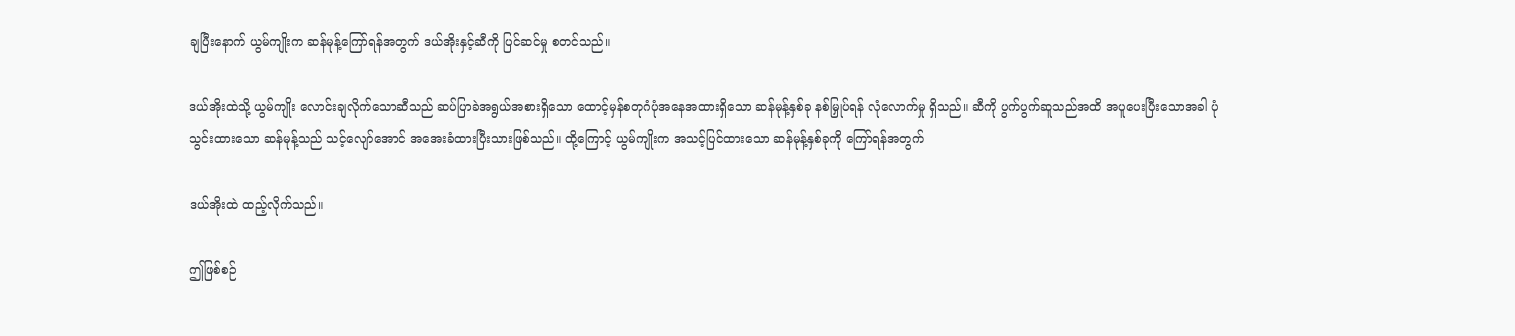ချပြီးနောက် ယွမ်ကျိုးက ဆန်မုန့်ကြော်ရန်အတွက် ဒယ်အိုးနှင့်ဆီကို ပြင်ဆင်မှု စတင်သည်။

ဒယ်အိုးထဲသို့ ယွမ်ကျိုး လောင်းချလိုက်သောဆီသည် ဆပ်ပြာခဲအရွယ်အစားရှိသော ထောင့်မှန်စတုဂံပုံအနေအထားရှိသော ဆန်မုန့်နှစ်ခု နစ်မြှုပ်ရန် လုံလောက်မှု ရှိသည်။ ဆီကို ပွက်ပွက်ဆူသည်အထိ အပူပေးပြီးသောအခါ ပုံသွင်းထားသော ဆန်မုန့်သည် သင့်လျော်အောင် အအေးခံထားပြီးသားဖြစ်သည်။ ထို့ကြောင့် ယွမ်ကျိုးက အသင့်ပြင်ထားသော ဆန်မုန့်နှစ်ခုကို ကြော်ရန်အတွက်

ဒယ်အိုးထဲ ထည့်လိုက်သည်။

ဤဖြစ်စဉ်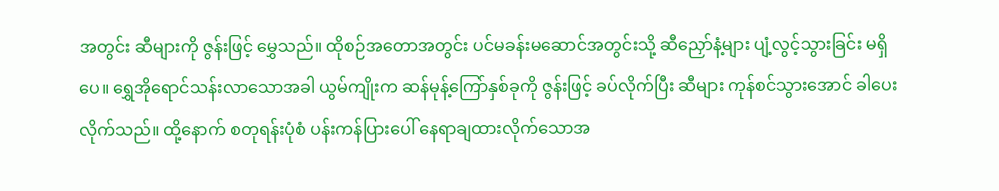အတွင်း ဆီများကို ဇွန်းဖြင့် မွှေသည်။ ထိုစဉ်အတောအတွင်း ပင်မခန်းမဆောင်အတွင်းသို့ ဆီညှော်နံ့များ ပျံ့လွင့်သွားခြင်း မရှိပေ။ ရွှေအိုရောင်သန်းလာသောအခါ ယွမ်ကျိုးက ဆန်မုန့်ကြော်နှစ်ခုကို ဇွန်းဖြင့် ခပ်လိုက်ပြီး ဆီများ ကုန်စင်သွားအောင် ခါပေးလိုက်သည်။ ထို့နောက် စတုရန်းပုံစံ ပန်းကန်ပြားပေါ် နေရာချထားလိုက်သောအ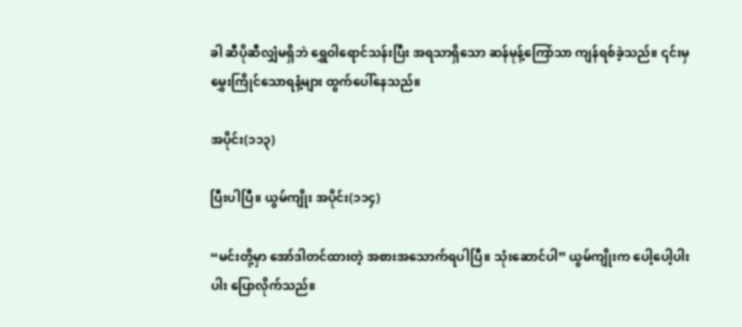ခါ ဆီပိုဆီလျှံမရှိဘဲ ရွှေဝါရောင်သန်းပြီး အရသာရှိသော ဆန်မုန့်ကြော်သာ ကျန်ရစ်ခဲ့သည်။ ၎င်းမှ မွှေးကြိုင်သောရနံ့များ ထွက်ပေါ်နေသည်။

အပိုင်း(၁၁၃)

ပြီးပါပြီ။ ယွမ်ကျိုး အပိုင်း(၁၁၄)

“မင်းတို့မှာ အော်ဒါတင်ထားတဲ့ အစားအသောက်ရပါပြီ။ သုံးဆောင်ပါ” ယွမ်ကျိုးက ပေါ့ပေါ့ပါးပါး ပြောလိုက်သည်။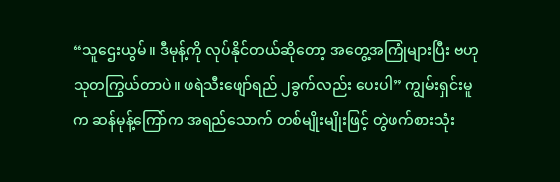“သူဌေးယွမ်။ ဒီမုန့်ကို လုပ်နိုင်တယ်ဆိုတော့ အတွေ့အကြုံများပြီး ဗဟုသုတကြွယ်တာပဲ။ ဖရဲသီးဖျော်ရည် ၂ခွက်လည်း ပေးပါ” ကျွမ်းရှင်းမူက ဆန်မုန့်ကြော်က အရည်သောက် တစ်မျိုးမျိုးဖြင့် တွဲဖက်စားသုံး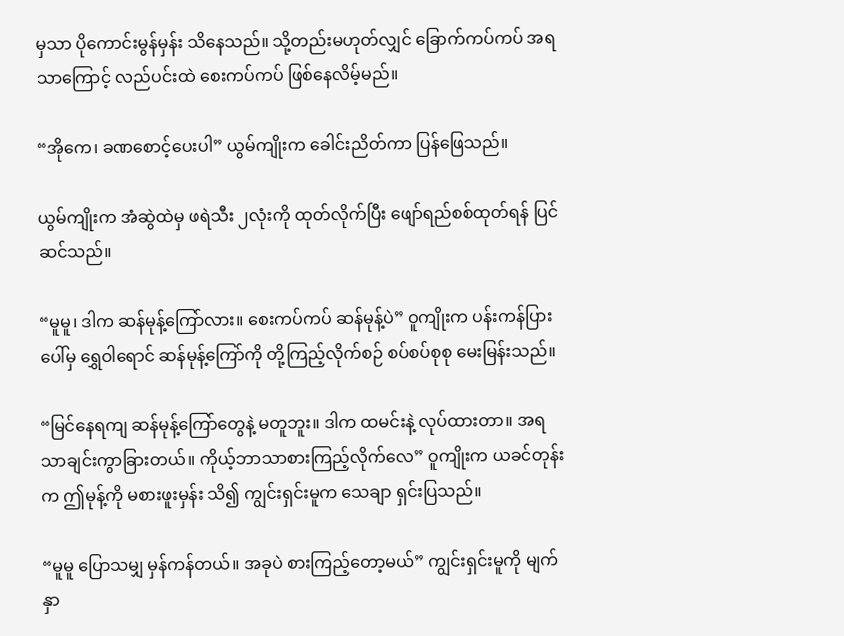မှသာ ပိုကောင်းမွန်မှန်း သိနေသည်။ သို့တည်းမဟုတ်လျှင် ခြောက်ကပ်ကပ် အရသာကြောင့် လည်ပင်းထဲ စေးကပ်ကပ် ဖြစ်နေလိမ့်မည်။

“အိုကေ၊ ခဏစောင့်ပေးပါ” ယွမ်ကျိုးက ခေါင်းညိတ်ကာ ပြန်ဖြေသည်။

ယွမ်ကျိုးက အံဆွဲထဲမှ ဖရဲသီး ၂လုံးကို ထုတ်လိုက်ပြီး ဖျော်ရည်စစ်ထုတ်ရန် ပြင်ဆင်သည်။

“မူမူ၊ ဒါက ဆန်မုန့်ကြော်လား။ စေးကပ်ကပ် ဆန်မုန့်ပဲ” ဝူကျိုးက ပန်းကန်ပြားပေါ်မှ ရွှေဝါရောင် ဆန်မုန့်ကြော်ကို တို့ကြည့်လိုက်စဉ် စပ်စပ်စုစု မေးမြန်းသည်။

“မြင်နေရကျ ဆန်မုန့်ကြော်တွေနဲ့ မတူဘူး။ ဒါက ထမင်းနဲ့ လုပ်ထားတာ။ အရသာချင်းကွာခြားတယ်။ ကိုယ့်ဘာသာစားကြည့်လိုက်လေ” ဝူကျိုးက ယခင်တုန်းက ဤမုန့်ကို မစားဖူးမှန်း သိ၍ ကျွင်းရှင်းမူက သေချာ ရှင်းပြသည်။

“မူမူ ပြောသမျှ မှန်ကန်တယ်။ အခုပဲ စားကြည့်တော့မယ်” ကျွင်းရှင်းမူကို မျက်နှာ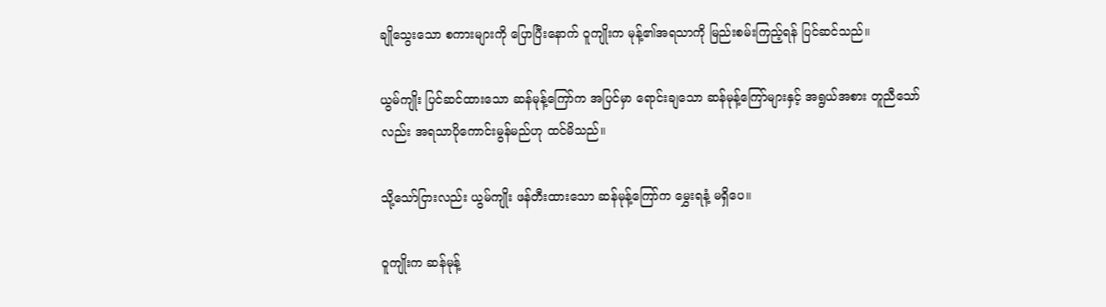ချိုသွေးသော စကားများကို ပြောပြီးနောက် ဝူကျိုးက မုန့်၏အရသာကို မြည်းစမ်းကြည့်ရန် ပြင်ဆင်သည်။

ယွမ်ကျိုး ပြင်ဆင်ထားသော ဆန်မုန့်ကြော်က အပြင်မှာ ရောင်းချသော ဆန်မုန့်ကြော်များနှင့် အရွယ်အစား တူညီသော်လည်း အရသာပိုကောင်းမွန်မည်ဟု ထင်မိသည်။

သို့သော်ငြားလည်း ယွမ်ကျိုး ဖန်တီးထားသော ဆန်မုန့်ကြော်က မွှေးရနံ့ မရှိပေ။

ဝူကျိုးက ဆန်မုန့်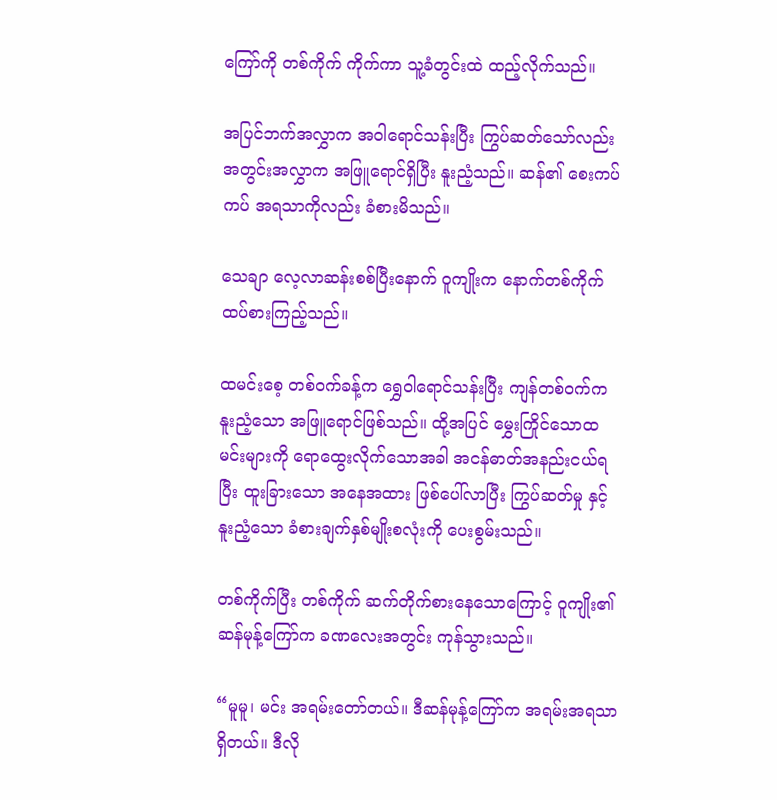ကြော်ကို တစ်ကိုက် ကိုက်ကာ သူ့ခံတွင်းထဲ ထည့်လိုက်သည်။

အပြင်ဘက်အလွှာက အဝါရောင်သန်းပြီး ကြွပ်ဆတ်သော်လည်း အတွင်းအလွှာက အဖြူရောင်ရှိပြီး နူးညံ့သည်။ ဆန်၏ စေးကပ်ကပ် အရသာကိုလည်း ခံစားမိသည်။

သေချာ လေ့လာဆန်းစစ်ပြီးနောက် ဝူကျိုးက နောက်တစ်ကိုက် ထပ်စားကြည့်သည်။

ထမင်းစေ့ တစ်ဝက်ခန့်က ရွှေဝါရောင်သန်းပြီး ကျန်တစ်ဝက်က နူးညံ့သော အဖြူရောင်ဖြစ်သည်။ ထို့အပြင် မွှေးကြိုင်သောထမင်းများကို ရောထွေးလိုက်သောအခါ အငန်ဓာတ်အနည်းငယ်ရပြီး ထူးခြားသော အနေအထား ဖြစ်ပေါ်လာပြီး ကြွပ်ဆတ်မှု နှင့် နူးညံ့သော ခံစားချက်နှစ်မျိုးစလုံးကို ပေးစွမ်းသည်။

တစ်ကိုက်ပြီး တစ်ကိုက် ဆက်တိုက်စားနေသောကြောင့် ဝူကျိုး၏ ဆန်မုန့်ကြော်က ခဏလေးအတွင်း ကုန်သွားသည်။

“မူမူ၊ မင်း အရမ်းတော်တယ်။ ဒီဆန်မုန့်ကြော်က အရမ်းအရသာရှိတယ်။ ဒီလို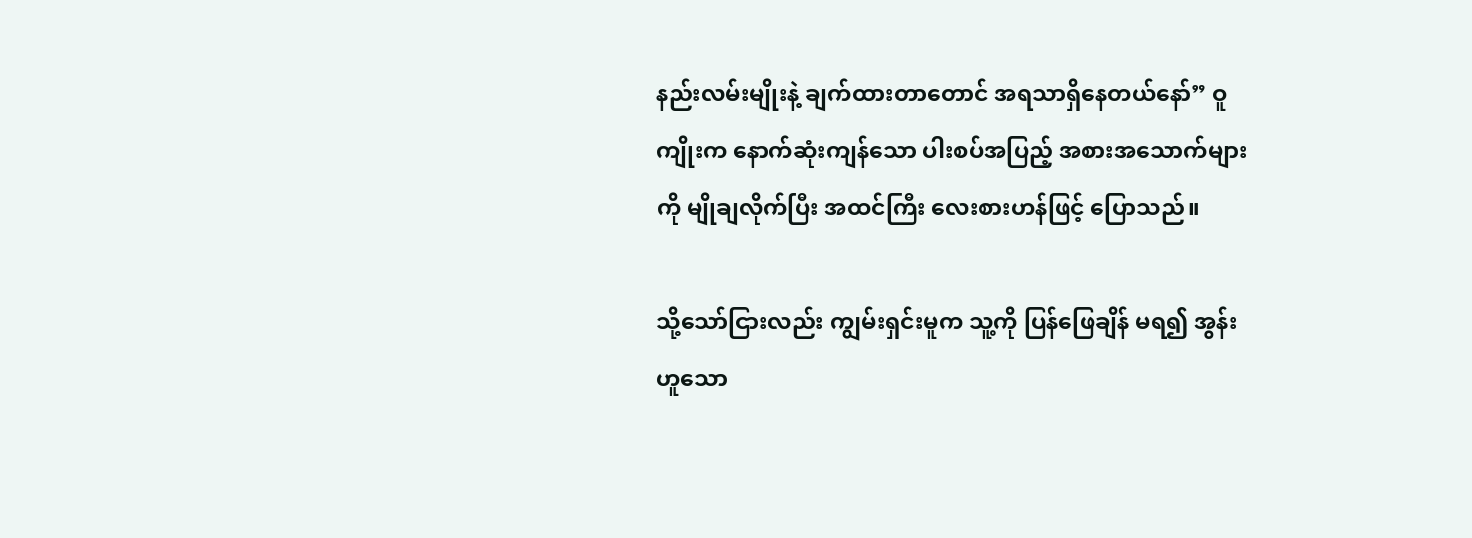နည်းလမ်းမျိုးနဲ့ ချက်ထားတာတောင် အရသာရှိနေတယ်နော်” ဝူကျိုးက နောက်ဆုံးကျန်သော ပါးစပ်အပြည့် အစားအသောက်များကို မျိုချလိုက်ပြီး အထင်ကြီး လေးစားဟန်ဖြင့် ပြောသည်။

သို့သော်ငြားလည်း ကျွမ်းရှင်းမူက သူ့ကို ပြန်ဖြေချိန် မရ၍ အွန်းဟူသော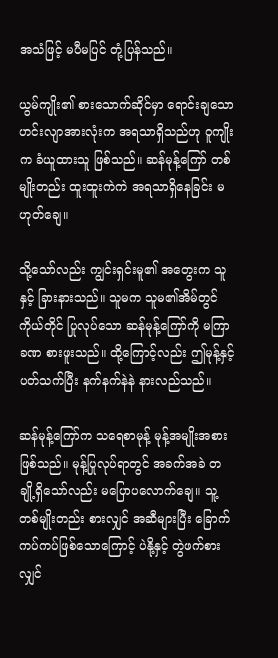အသံဖြင့် မပီမပြင် တုံ့ပြန်သည်။

ယွမ်ကျိုး၏ စားသောက်ဆိုင်မှာ ရောင်းချသော ဟင်းလျာအားလုံးက အရသာရှိသည်ဟု ဝူကျိုးက ခံယူထားသူ ဖြစ်သည်။ ဆန်မုန့်ကြော် တစ်မျိုးတည်း ထူးထူးကဲကဲ အရသာရှိနေခြင်း မဟုတ်ချေ။

သို့သော်လည်း ကျွင်းရှင်းမူ၏ အတွေးက သူနှင့် ခြားနားသည်။ သူမက သူမ၏အိမ်တွင် ကိုယ်တိုင် ပြုလုပ်သော ဆန်မုန့်ကြော်ကို မကြာခဏ စားဖူးသည်။ ထို့ကြောင့်လည်း ဤမုန့်နှင့် ပတ်သက်ပြီး နက်နက်နဲနဲ နားလည်သည်။

ဆန်မုန့်ကြော်က သရေစာမုန့် မုန့်အမျိုးအစား ဖြစ်သည်။ မုန့်ပြုလုပ်ရာတွင် အခက်အခဲ တချို့ရှိသော်လည်း မပြောပလောက်ချေ။ သူ့တစ်မျိုးတည်း စားလျှင် အဆီများပြီး ခြောက်ကပ်ကပ်ဖြစ်သောကြောင့် ပဲနို့နှင့် တွဲဖက်စားလျှင်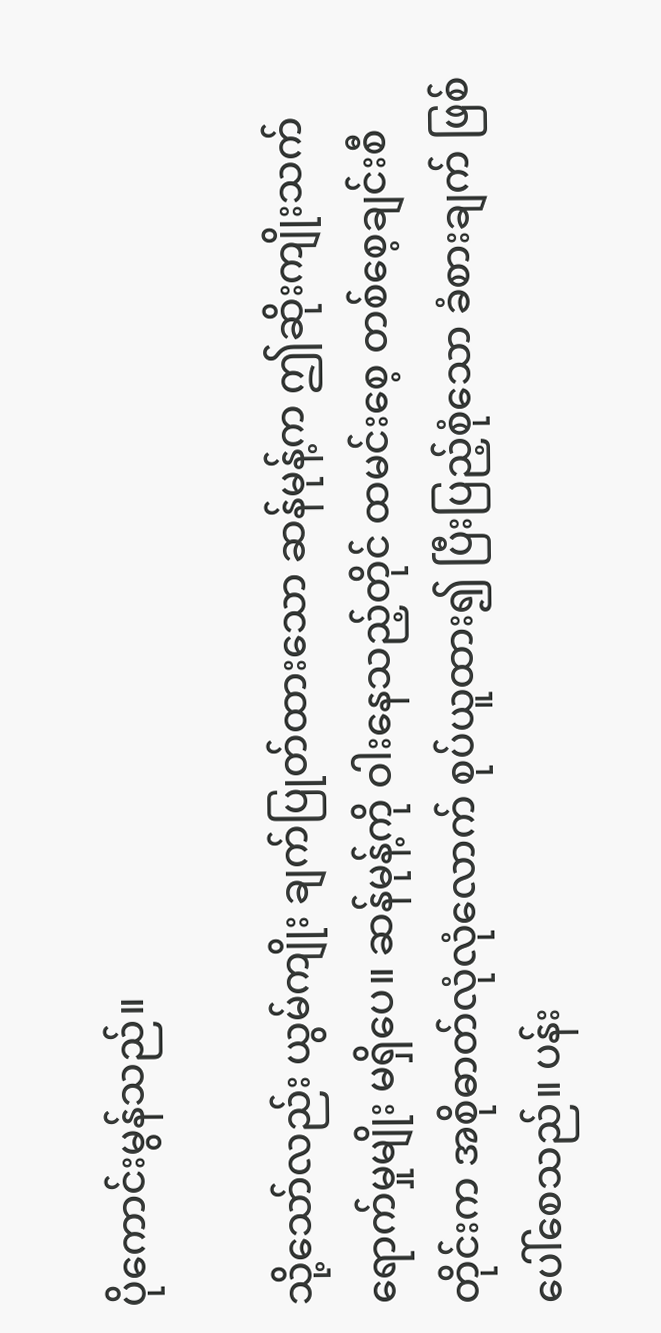ပိုကောင်းမွန်သည်။

သို့သော်လည်း ယွမ်ကျိုး ချက်ပြုတ်ထားသော ဆန်မုန့်က ဤဆိုးကျိုးသက်ရောက်မှုမျိုး မရှိပေ။ ဆန်မုန့်ကို ဝါးနေသည့်တိုင် ထမင်းစေ့ တစ်စေ့ချင်းစီတိုင်းက အစိုဓာတ်လုံလုံလောက် စုပ်ယူထား၍ ပြီးပြည့်စုံသော ခံစားချက် ဖြစ်ပေါ်စေသည်။ ပန်း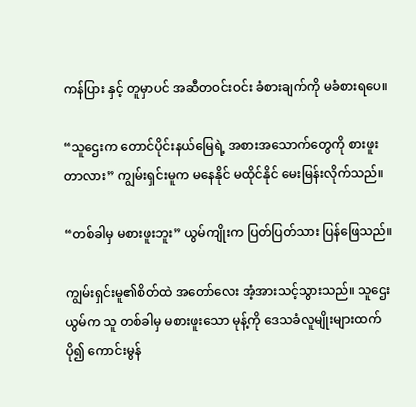ကန်ပြား နှင့် တူမှာပင် အဆီတဝင်းဝင်း ခံစားချက်ကို မခံစားရပေ။

“သူဌေးက တောင်ပိုင်းနယ်မြေရဲ့ အစားအသောက်တွေကို စားဖူးတာလား” ကျွမ်းရှင်းမူက မနေနိုင် မထိုင်နိုင် မေးမြန်းလိုက်သည်။

“တစ်ခါမှ မစားဖူးဘူး” ယွမ်ကျိုးက ပြတ်ပြတ်သား ပြန်ဖြေသည်။

ကျွမ်းရှင်းမူ၏စိတ်ထဲ အတော်လေး အံ့အားသင့်သွားသည်။ သူဌေးယွမ်က သူ တစ်ခါမှ မစားဖူးသော မုန့်ကို ဒေသခံလူမျိုးများထက် ပို၍ ကောင်းမွန်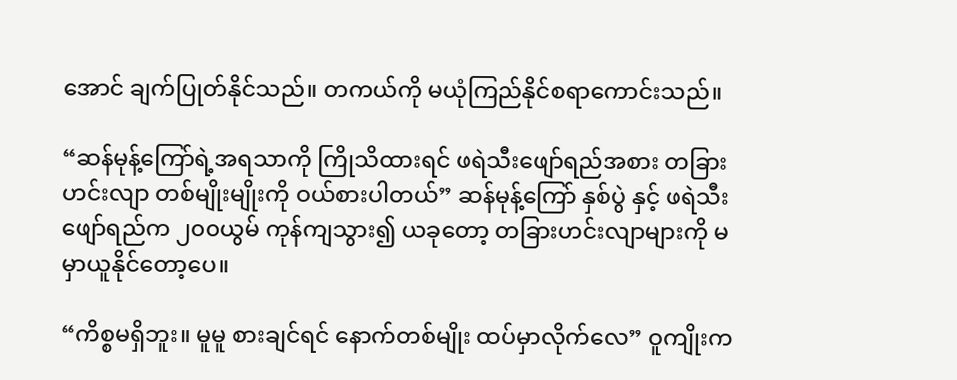အောင် ချက်ပြုတ်နိုင်သည်။ တကယ်ကို မယုံကြည်နိုင်စရာကောင်းသည်။

“ဆန်မုန့်ကြော်ရဲ့အရသာကို ကြိုသိထားရင် ဖရဲသီးဖျော်ရည်အစား တခြားဟင်းလျာ တစ်မျိုးမျိုးကို ဝယ်စားပါတယ်” ဆန်မုန့်ကြော် နှစ်ပွဲ နှင့် ဖရဲသီးဖျော်ရည်က ၂၀၀ယွမ် ကုန်ကျသွား၍ ယခုတော့ တခြားဟင်းလျာများကို မမှာယူနိုင်တော့ပေ။

“ကိစ္စမရှိဘူး။ မူမူ စားချင်ရင် နောက်တစ်မျိုး ထပ်မှာလိုက်လေ” ဝူကျိုးက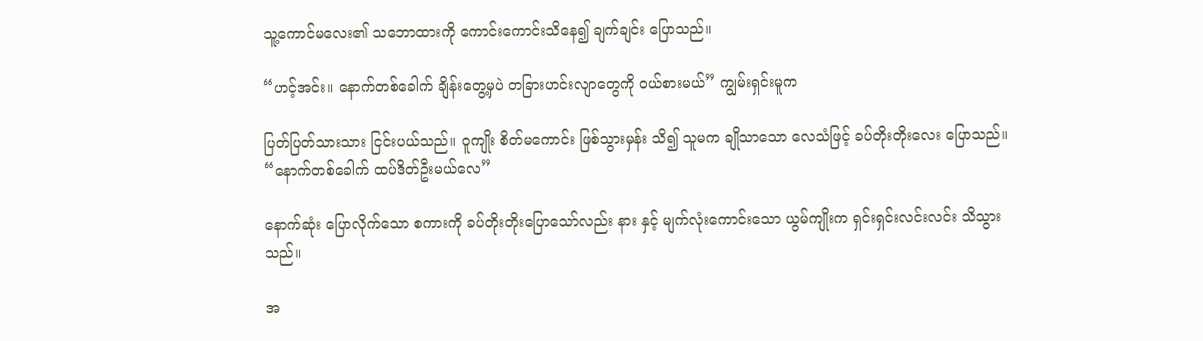သူ့ကောင်မလေး၏ သဘောထားကို ကောင်းကောင်းသိနေ၍ ချက်ချင်း ပြောသည်။

“ဟင့်အင်း။ နောက်တစ်ခေါက် ချိန်းတွေ့မှပဲ တခြားဟင်းလျာတွေကို ဝယ်စားမယ်” ကျွမ်းရှင်းမူက

ပြတ်ပြတ်သားသား ငြင်းပယ်သည်။ ဝူကျိုး စိတ်မကောင်း ဖြစ်သွားမှန်း သိ၍ သူမက ချိုသာသော လေသံဖြင့် ခပ်တိုးတိုးလေး ပြောသည်။ “နောက်တစ်ခေါက် ထပ်ဒိတ်ဦးမယ်လေ”

နောက်ဆုံး ပြောလိုက်သော စကားကို ခပ်တိုးတိုးပြောသော်လည်း နား နှင့် မျက်လုံးကောင်းသော ယွမ်ကျိုးက ရှင်းရှင်းလင်းလင်း သိသွားသည်။

အ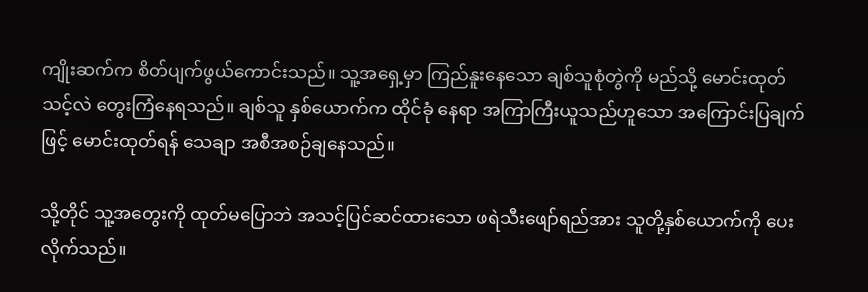ကျိုးဆက်က စိတ်ပျက်ဖွယ်ကောင်းသည်။ သူ့အရှေ့မှာ ကြည်နူးနေသော ချစ်သူစုံတွဲကို မည်သို့ မောင်းထုတ်သင့်လဲ တွေးကြံနေရသည်။ ချစ်သူ နှစ်ယောက်က ထိုင်ခုံ နေရာ အကြာကြီးယူသည်ဟူသော အကြောင်းပြချက်ဖြင့် မောင်းထုတ်ရန် သေချာ အစီအစဉ်ချနေသည်။

သို့တိုင် သူ့အတွေးကို ထုတ်မပြောဘဲ အသင့်ပြင်ဆင်ထားသော ဖရဲသီးဖျော်ရည်အား သူတို့နှစ်ယောက်ကို ပေးလိုက်သည်။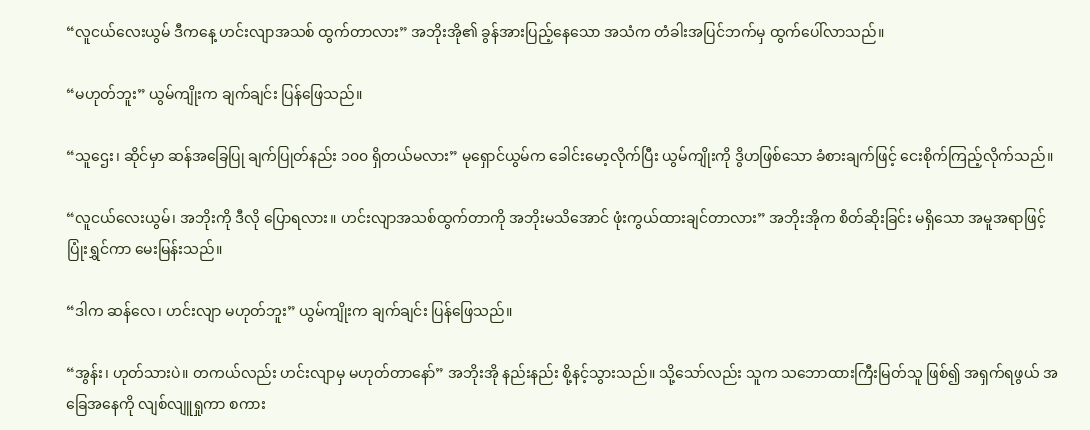“လူငယ်လေးယွမ် ဒီကနေ့ ဟင်းလျာအသစ် ထွက်တာလား” အဘိုးအို၏ ခွန်အားပြည့်နေသော အသံက တံခါးအပြင်ဘက်မှ ထွက်ပေါ်လာသည်။

“မဟုတ်ဘူး” ယွမ်ကျိုးက ချက်ချင်း ပြန်ဖြေသည်။

“သူဌေး၊ ဆိုင်မှာ ဆန်အခြေပြု ချက်ပြုတ်နည်း ၁၀၀ ရှိတယ်မလား” မုရှောင်ယွမ်က ခေါင်းမော့လိုက်ပြီး ယွမ်ကျိုးကို ဒွိဟဖြစ်သော ခံစားချက်ဖြင့် ငေးစိုက်ကြည့်လိုက်သည်။

“လူငယ်လေးယွမ်၊ အဘိုးကို ဒီလို ပြောရလား။ ဟင်းလျာအသစ်ထွက်တာကို အဘိုးမသိအောင် ဖုံးကွယ်ထားချင်တာလား” အဘိုးအိုက စိတ်ဆိုးခြင်း မရှိသော အမူအရာဖြင့် ပြုံးရွှင်ကာ မေးမြန်းသည်။

“ဒါက ဆန်လေ၊ ဟင်းလျာ မဟုတ်ဘူး” ယွမ်ကျိုးက ချက်ချင်း ပြန်ဖြေသည်။

“အွန်း၊ ဟုတ်သားပဲ။ တကယ်လည်း ဟင်းလျာမှ မဟုတ်တာနော်” အဘိုးအို နည်းနည်း စို့နင့်သွားသည်။ သို့သော်လည်း သူက သဘောထားကြီးမြတ်သူ ဖြစ်၍ အရှက်ရဖွယ် အခြေအနေကို လျစ်လျူရှုကာ စကား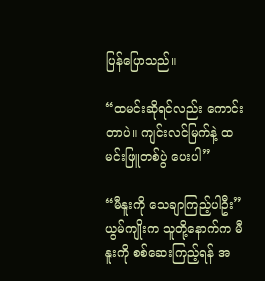ပြန်ပြောသည်။

“ထမင်းဆိုရင်လည်း ကောင်းတာပဲ။ ကျင်းလင်မြက်နဲ့ ထမင်းဖြူတစ်ပွဲ ပေးပါ”

“မီနူးကို သေချာကြည့်ပါဦး” ယွမ်ကျိုးက သူတို့နောက်က မီနူးကို စစ်ဆေးကြည့်ရန် အ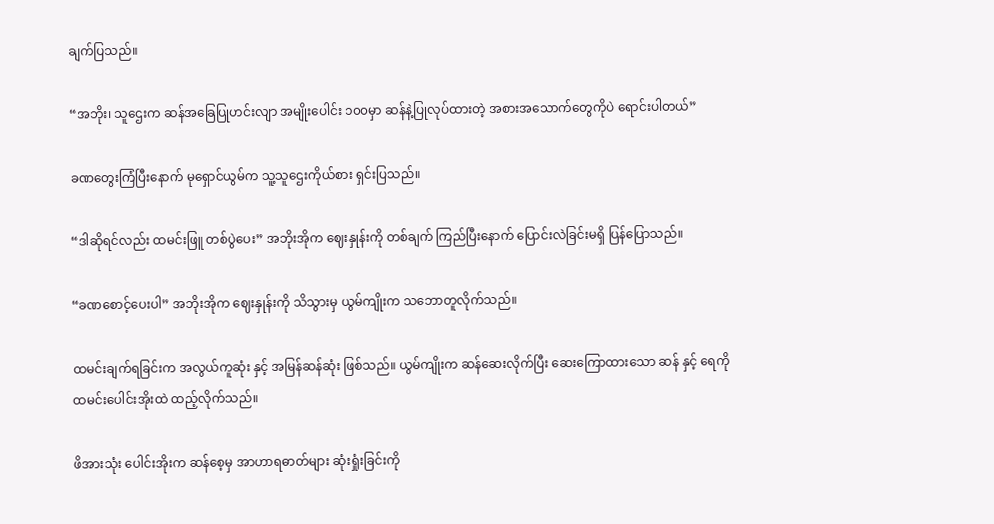ချက်ပြသည်။

“အဘိုး၊ သူဌေးက ဆန်အခြေပြုဟင်းလျာ အမျိုးပေါင်း ၁၀၀မှာ ဆန်နဲ့ပြုလုပ်ထားတဲ့ အစားအသောက်တွေကိုပဲ ရောင်းပါတယ်”

ခဏတွေးကြံပြီးနောက် မုရှောင်ယွမ်က သူ့သူဌေးကိုယ်စား ရှင်းပြသည်။

“ဒါဆိုရင်လည်း ထမင်းဖြူ တစ်ပွဲပေး” အဘိုးအိုက ဈေးနှုန်းကို တစ်ချက် ကြည်ပြီးနောက် ပြောင်းလဲခြင်းမရှိ ပြန်ပြောသည်။

“ခဏစောင့်ပေးပါ” အဘိုးအိုက ဈေးနှုန်းကို သိသွားမှ ယွမ်ကျိုးက သဘောတူလိုက်သည်။

ထမင်းချက်ရခြင်းက အလွယ်ကူဆုံး နှင့် အမြန်ဆန်ဆုံး ဖြစ်သည်။ ယွမ်ကျိုးက ဆန်ဆေးလိုက်ပြီး ဆေးကြောထားသော ဆန် နှင့် ရေကို ထမင်းပေါင်းအိုးထဲ ထည့်လိုက်သည်။

ဖိအားသုံး ပေါင်းအိုးက ဆန်စေ့မှ အာဟာရဓာတ်များ ဆုံးရှုံးခြင်းကို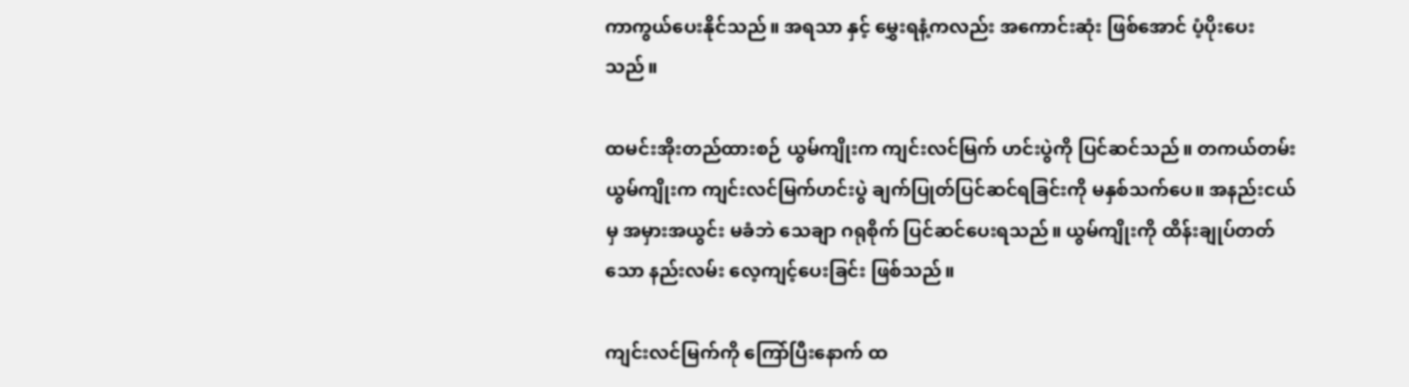ကာကွယ်ပေးနိုင်သည်။ အရသာ နှင့် မွှေးရနံ့ကလည်း အကောင်းဆုံး ဖြစ်အောင် ပံ့ပိုးပေးသည်။

ထမင်းအိုးတည်ထားစဉ် ယွမ်ကျိုးက ကျင်းလင်မြက် ဟင်းပွဲကို ပြင်ဆင်သည်။ တကယ်တမ်း ယွမ်ကျိုးက ကျင်းလင်မြက်ဟင်းပွဲ ချက်ပြုတ်ပြင်ဆင်ရခြင်းကို မနှစ်သက်ပေ။ အနည်းငယ်မှ အမှားအယွင်း မခံဘဲ သေချာ ဂရုစိုက် ပြင်ဆင်ပေးရသည်။ ယွမ်ကျိုးကို ထိန်းချုပ်တတ်သော နည်းလမ်း လေ့ကျင့်ပေးခြင်း ဖြစ်သည်။

ကျင်းလင်မြက်ကို ကြော်ပြီးနောက် ထ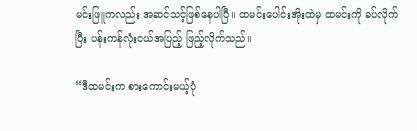မင်းဖြူကလည်း အဆင်သင့်ဖြစ်နေပါပြီ။ ထမင်းပေါင်းအိုးထဲမှ ထမင်းကို ခပ်လိုက်ပြီး ပန်းကန်လုံးငယ်အပြည့် ဖြည့်လိုက်သည်။

“ဒီထမင်းက စားကောင်းမယ့်ပုံ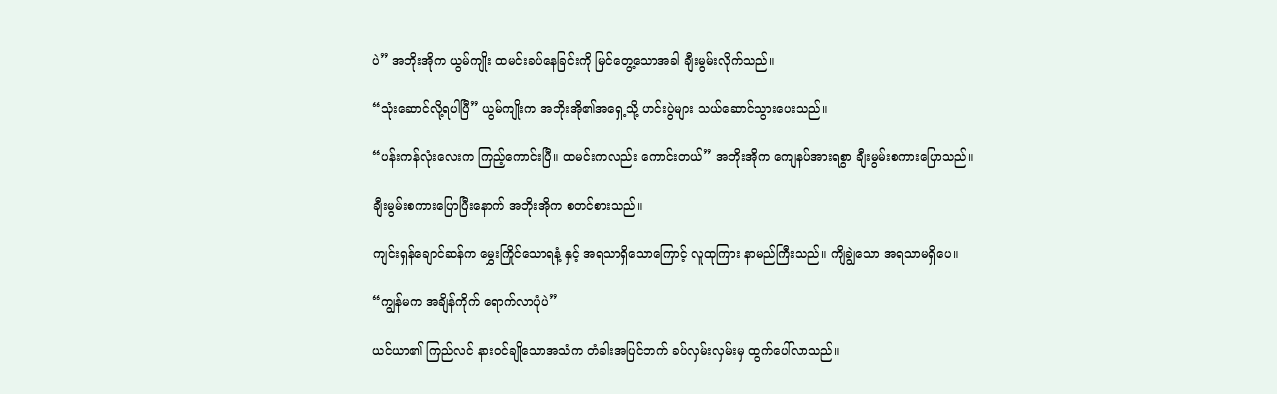ပဲ” အဘိုးအိုက ယွမ်ကျိုး ထမင်းခပ်နေခြင်းကို မြင်တွေ့သောအခါ ချီးမွမ်းလိုက်သည်။

“သုံးဆောင်လို့ရပါပြီ” ယွမ်ကျိုးက အဘိုးအို၏အရှေ့သို့ ဟင်းပွဲများ သယ်ဆောင်သွားပေးသည်။

“ပန်းကန်လုံးလေးက ကြည့်ကောင်းပြီ။ ထမင်းကလည်း ကောင်းတယ်” အဘိုးအိုက ကျေနပ်အားရစွာ ချီးမွမ်းစကားပြောသည်။

ချီးမွမ်းစကားပြောပြီးနောက် အဘိုးအိုက စတင်စားသည်။

ကျင်းရှန်ချောင်ဆန်က မွှေးကြိုင်သောရနံ့ နှင့် အရသာရှိသောကြောင့် လူထုကြား နာမည်ကြီးသည်။ ကျိချွဲသော အရသာမရှိပေ။

“ကျွန်မက အချိန်ကိုက် ရောက်လာပုံပဲ”

ယင်ယာ၏ ကြည်လင် နားဝင်ချိုသောအသံက တံခါးအပြင်ဘက် ခပ်လှမ်းလှမ်းမှ ထွက်ပေါ်လာသည်။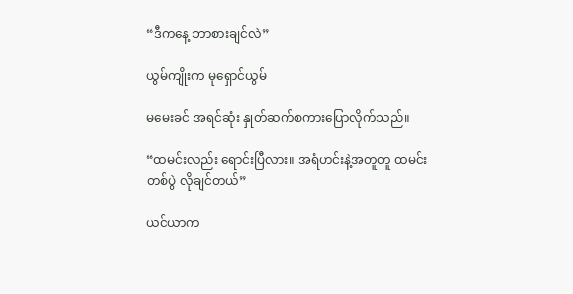“ဒီကနေ့ ဘာစားချင်လဲ”

ယွမ်ကျိုးက မုရှောင်ယွမ်

မမေးခင် အရင်ဆုံး နှုတ်ဆက်စကားပြောလိုက်သည်။

“ထမင်းလည်း ရောင်းပြီလား။ အရံဟင်းနဲ့အတူတူ ထမင်းတစ်ပွဲ လိုချင်တယ်”

ယင်ယာက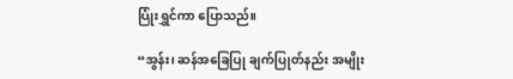ပြုံးရွှင်ကာ ပြောသည်။

“အွန်း၊ ဆန်အခြေပြု ချက်ပြုတ်နည်း အမျိုး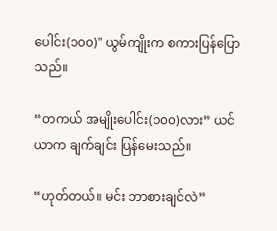ပေါင်း(၁၀၀)" ယွမ်ကျိုးက စကားပြန်ပြောသည်။

“တကယ် အမျိုးပေါင်း(၁၀၀)လား” ယင်ယာက ချက်ချင်း ပြန်မေးသည်။

“ဟုတ်တယ်။ မင်း ဘာစားချင်လဲ”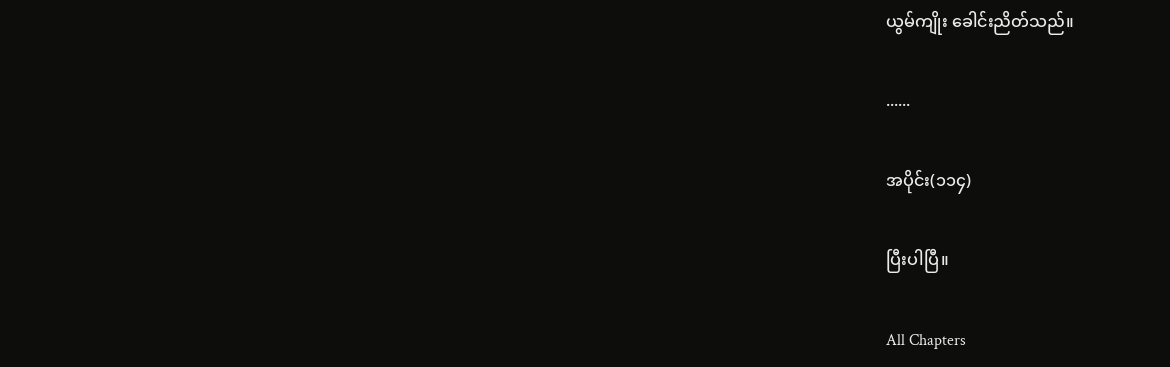ယွမ်ကျိုး ခေါင်းညိတ်သည်။

......

အပိုင်း(၁၁၄)

ပြီးပါပြီ။

All Chapters